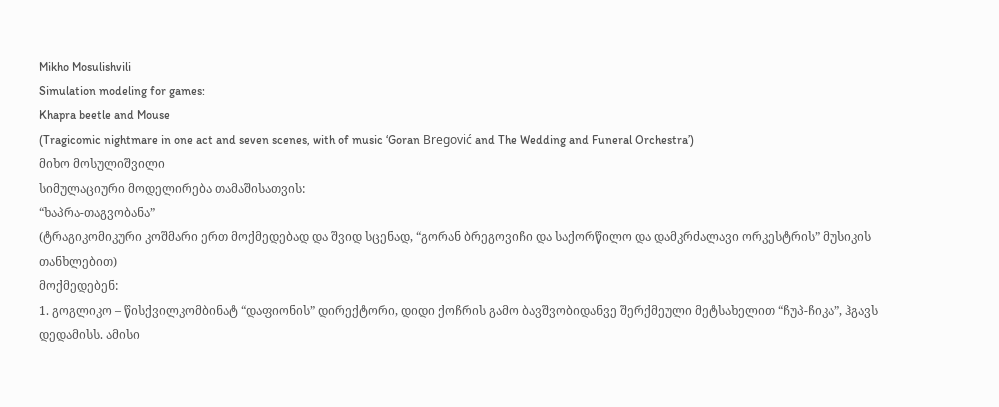Mikho Mosulishvili
Simulation modeling for games:
Khapra beetle and Mouse
(Tragicomic nightmare in one act and seven scenes, with of music ‘Goran Bregović and The Wedding and Funeral Orchestra’)
მიხო მოსულიშვილი
სიმულაციური მოდელირება თამაშისათვის:
“ხაპრა-თაგვობანა”
(ტრაგიკომიკური კოშმარი ერთ მოქმედებად და შვიდ სცენად, “გორან ბრეგოვიჩი და საქორწილო და დამკრძალავი ორკესტრის” მუსიკის თანხლებით)
მოქმედებენ:
1. გოგლიკო – წისქვილკომბინატ “დაფიონის” დირექტორი, დიდი ქოჩრის გამო ბავშვობიდანვე შერქმეული მეტსახელით “ჩუპ-ჩიკა”, ჰგავს დედამისს. ამისი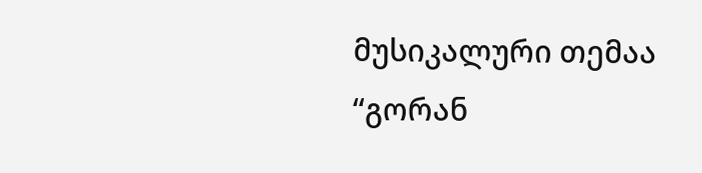მუსიკალური თემაა “გორან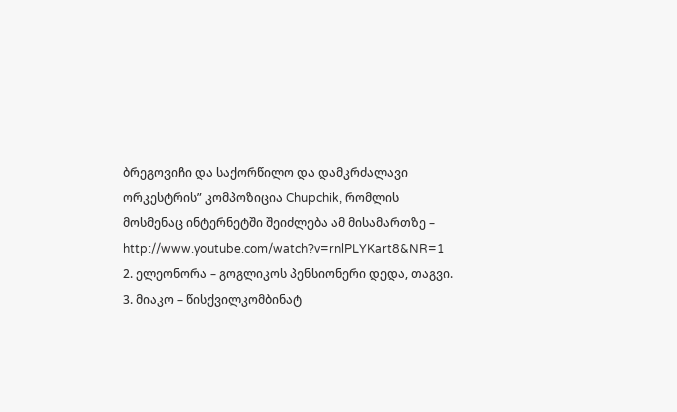ბრეგოვიჩი და საქორწილო და დამკრძალავი ორკესტრის” კომპოზიცია Chupchik, რომლის მოსმენაც ინტერნეტში შეიძლება ამ მისამართზე – http://www.youtube.com/watch?v=rnlPLYKart8&NR=1
2. ელეონორა – გოგლიკოს პენსიონერი დედა, თაგვი.
3. მიაკო – წისქვილკომბინატ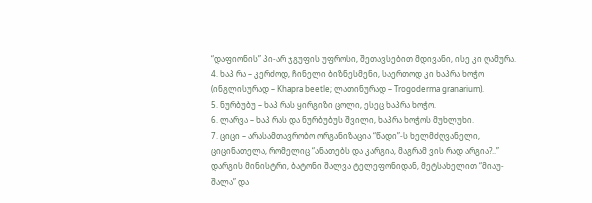“დაფიონის” პი-არ ჯგუფის უფროსი, შეთავსებით მდივანი, ისე კი ღამურა.
4. ხაპ რა – კერძოდ, ჩინელი ბიზნესმენი, საერთოდ კი ხაპრა ხოჭო (ინგლისურად – Khapra beetle; ლათინურად – Trogoderma granarium).
5. ნურბუბუ – ხაპ რას ყირგიზი ცოლი, ესეც ხაპრა ხოჭო.
6. ლარვა – ხაპ რას და ნურბუბუს შვილი, ხაპრა ხოჭოს მუხლუხი.
7. ციცი – არასამთავრობო ორგანიზაცია “წადი”-ს ხელმძღვანელი, ციცინათელა, რომელიც “ანათებს და კარგია, მაგრამ ვის რად არგია?..”
დარგის მინისტრი, ბატონი შალვა ტელეფონიდან, მეტსახელით “მიაუ-შალა” და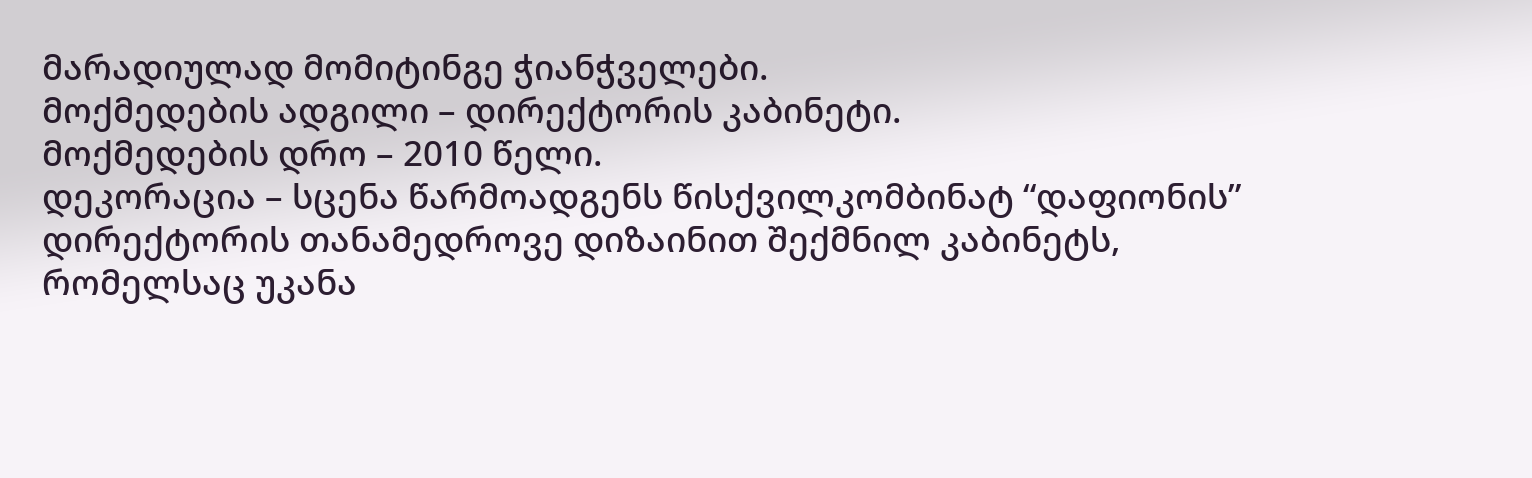მარადიულად მომიტინგე ჭიანჭველები.
მოქმედების ადგილი – დირექტორის კაბინეტი.
მოქმედების დრო – 2010 წელი.
დეკორაცია – სცენა წარმოადგენს წისქვილკომბინატ “დაფიონის” დირექტორის თანამედროვე დიზაინით შექმნილ კაბინეტს, რომელსაც უკანა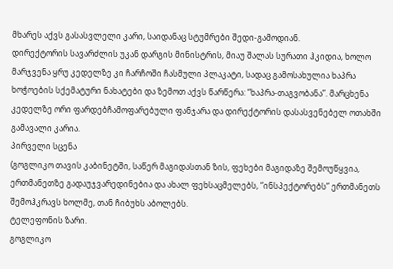მხარეს აქვს გასასვლელი კარი, საიდანაც სტუმრები შედი-გამოდიან.
დირექტორის სავარძლის უკან დარგის მინისტრის, მიაუ შალას სურათი ჰკიდია, ხოლო მარჯვენა ყრუ კედელზე კი ჩარჩოში ჩასმული პლაკატი, სადაც გამოსახულია ხაპრა ხოჭოების სქემატური ნახატები და ზემოთ აქვს წარწერა: “ხაპრა-თაგვობანა”. მარცხენა კედელზე ორი ფარდებჩამოფარებული ფანჯარა და დირექტორის დასასვენებელ ოთახში გამავალი კარია.
პირველი სცენა
(გოგლიკო თავის კაბინეტში, საწერ მაგიდასთან ზის, ფეხები მაგიდაზე შემოუწყვია, ერთმანეთზე გადაუჯვარედინებია და ახალ ფეხსაცმელებს, “ინსპექტორებს” ერთმანეთს შემოჰკრავს ხოლმე, თან ჩიბუხს აბოლებს.
ტელეფონის ზარი.
გოგლიკო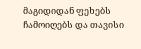მაგიდიდან ფეხებს ჩამოიღებს და თავისი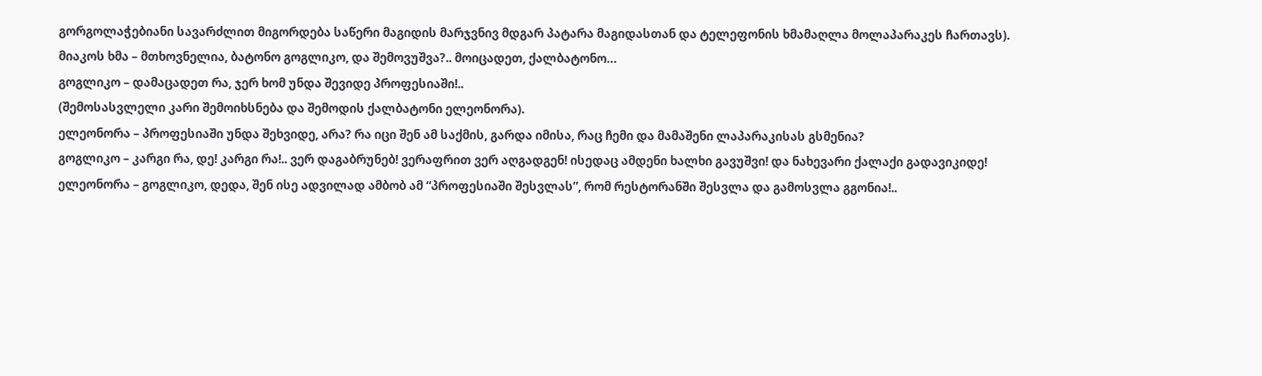გორგოლაჭებიანი სავარძლით მიგორდება საწერი მაგიდის მარჯვნივ მდგარ პატარა მაგიდასთან და ტელეფონის ხმამაღლა მოლაპარაკეს ჩართავს).
მიაკოს ხმა – მთხოვნელია, ბატონო გოგლიკო, და შემოვუშვა?.. მოიცადეთ, ქალბატონო…
გოგლიკო – დამაცადეთ რა, ჯერ ხომ უნდა შევიდე პროფესიაში!..
(შემოსასვლელი კარი შემოიხსნება და შემოდის ქალბატონი ელეონორა).
ელეონორა – პროფესიაში უნდა შეხვიდე, არა? რა იცი შენ ამ საქმის, გარდა იმისა, რაც ჩემი და მამაშენი ლაპარაკისას გსმენია?
გოგლიკო – კარგი რა, დე! კარგი რა!.. ვერ დაგაბრუნებ! ვერაფრით ვერ აღგადგენ! ისედაც ამდენი ხალხი გავუშვი! და ნახევარი ქალაქი გადავიკიდე!
ელეონორა – გოგლიკო, დედა, შენ ისე ადვილად ამბობ ამ “პროფესიაში შესვლას”, რომ რესტორანში შესვლა და გამოსვლა გგონია!..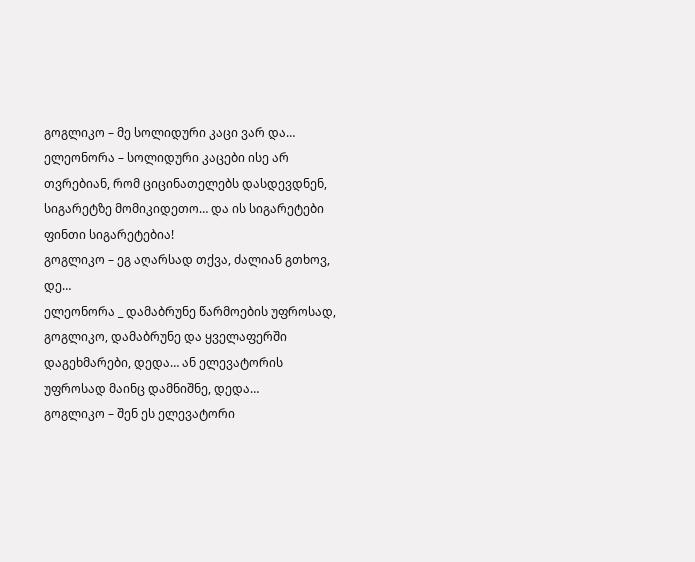გოგლიკო – მე სოლიდური კაცი ვარ და…
ელეონორა – სოლიდური კაცები ისე არ თვრებიან, რომ ციცინათელებს დასდევდნენ, სიგარეტზე მომიკიდეთო… და ის სიგარეტები ფინთი სიგარეტებია!
გოგლიკო – ეგ აღარსად თქვა, ძალიან გთხოვ, დე…
ელეონორა _ დამაბრუნე წარმოების უფროსად, გოგლიკო, დამაბრუნე და ყველაფერში დაგეხმარები, დედა… ან ელევატორის უფროსად მაინც დამნიშნე, დედა…
გოგლიკო – შენ ეს ელევატორი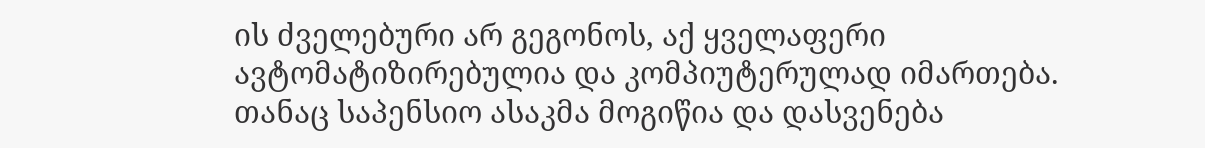ის ძველებური არ გეგონოს, აქ ყველაფერი ავტომატიზირებულია და კომპიუტერულად იმართება. თანაც საპენსიო ასაკმა მოგიწია და დასვენება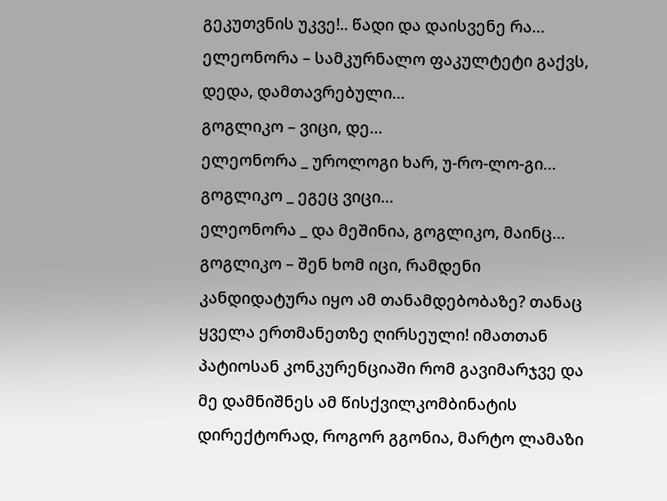გეკუთვნის უკვე!.. წადი და დაისვენე რა…
ელეონორა – სამკურნალო ფაკულტეტი გაქვს, დედა, დამთავრებული…
გოგლიკო – ვიცი, დე…
ელეონორა _ უროლოგი ხარ, უ-რო-ლო-გი…
გოგლიკო _ ეგეც ვიცი…
ელეონორა _ და მეშინია, გოგლიკო, მაინც…
გოგლიკო – შენ ხომ იცი, რამდენი კანდიდატურა იყო ამ თანამდებობაზე? თანაც ყველა ერთმანეთზე ღირსეული! იმათთან პატიოსან კონკურენციაში რომ გავიმარჯვე და მე დამნიშნეს ამ წისქვილკომბინატის დირექტორად, როგორ გგონია, მარტო ლამაზი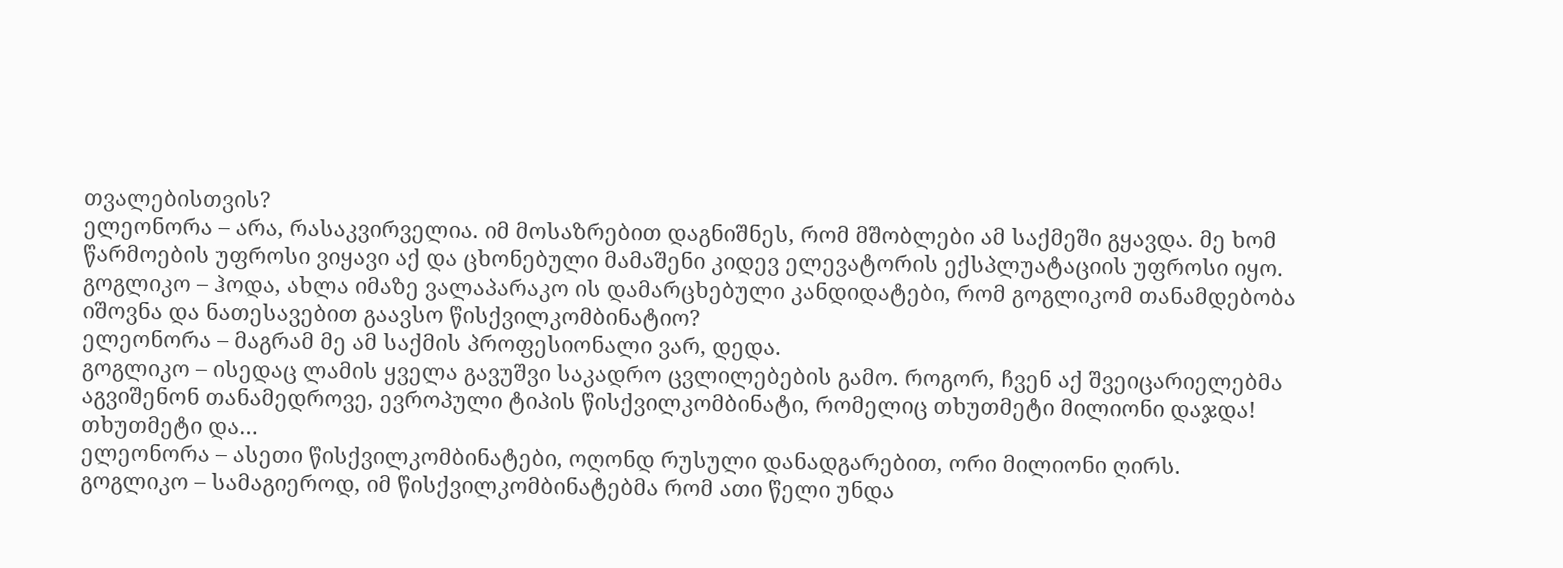თვალებისთვის?
ელეონორა – არა, რასაკვირველია. იმ მოსაზრებით დაგნიშნეს, რომ მშობლები ამ საქმეში გყავდა. მე ხომ წარმოების უფროსი ვიყავი აქ და ცხონებული მამაშენი კიდევ ელევატორის ექსპლუატაციის უფროსი იყო.
გოგლიკო – ჰოდა, ახლა იმაზე ვალაპარაკო ის დამარცხებული კანდიდატები, რომ გოგლიკომ თანამდებობა იშოვნა და ნათესავებით გაავსო წისქვილკომბინატიო?
ელეონორა – მაგრამ მე ამ საქმის პროფესიონალი ვარ, დედა.
გოგლიკო – ისედაც ლამის ყველა გავუშვი საკადრო ცვლილებების გამო. როგორ, ჩვენ აქ შვეიცარიელებმა აგვიშენონ თანამედროვე, ევროპული ტიპის წისქვილკომბინატი, რომელიც თხუთმეტი მილიონი დაჯდა! თხუთმეტი და…
ელეონორა – ასეთი წისქვილკომბინატები, ოღონდ რუსული დანადგარებით, ორი მილიონი ღირს.
გოგლიკო – სამაგიეროდ, იმ წისქვილკომბინატებმა რომ ათი წელი უნდა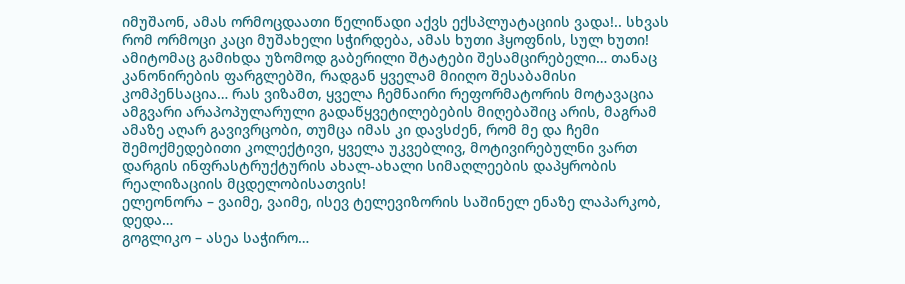იმუშაონ, ამას ორმოცდაათი წელიწადი აქვს ექსპლუატაციის ვადა!.. სხვას რომ ორმოცი კაცი მუშახელი სჭირდება, ამას ხუთი ჰყოფნის, სულ ხუთი! ამიტომაც გამიხდა უზომოდ გაბერილი შტატები შესამცირებელი… თანაც კანონირების ფარგლებში, რადგან ყველამ მიიღო შესაბამისი კომპენსაცია… რას ვიზამთ, ყველა ჩემნაირი რეფორმატორის მოტავაცია ამგვარი არაპოპულარული გადაწყვეტილებების მიღებაშიც არის, მაგრამ ამაზე აღარ გავივრცობი, თუმცა იმას კი დავსძენ, რომ მე და ჩემი შემოქმედებითი კოლექტივი, ყველა უკვებლივ, მოტივირებულნი ვართ დარგის ინფრასტრუქტურის ახალ-ახალი სიმაღლეების დაპყრობის რეალიზაციის მცდელობისათვის!
ელეონორა – ვაიმე, ვაიმე, ისევ ტელევიზორის საშინელ ენაზე ლაპარკობ, დედა…
გოგლიკო – ასეა საჭირო…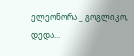ელეონორა _ გოგლიკო, დედა…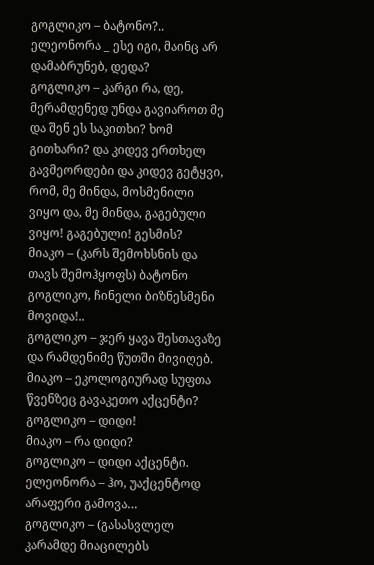გოგლიკო – ბატონო?..
ელეონორა _ ესე იგი, მაინც არ დამაბრუნებ, დედა?
გოგლიკო – კარგი რა, დე, მერამდენედ უნდა გავიაროთ მე და შენ ეს საკითხი? ხომ გითხარი? და კიდევ ერთხელ გავმეორდები და კიდევ გეტყვი, რომ, მე მინდა, მოსმენილი ვიყო და, მე მინდა, გაგებული ვიყო! გაგებული! გესმის?
მიაკო – (კარს შემოხსნის და თავს შემოჰყოფს) ბატონო გოგლიკო, ჩინელი ბიზნესმენი მოვიდა!..
გოგლიკო – ჯერ ყავა შესთავაზე და რამდენიმე წუთში მივიღებ.
მიაკო – ეკოლოგიურად სუფთა წვენზეც გავაკეთო აქცენტი?
გოგლიკო – დიდი!
მიაკო – რა დიდი?
გოგლიკო – დიდი აქცენტი.
ელეონორა – ჰო, უაქცენტოდ არაფერი გამოვა…
გოგლიკო – (გასასვლელ კარამდე მიაცილებს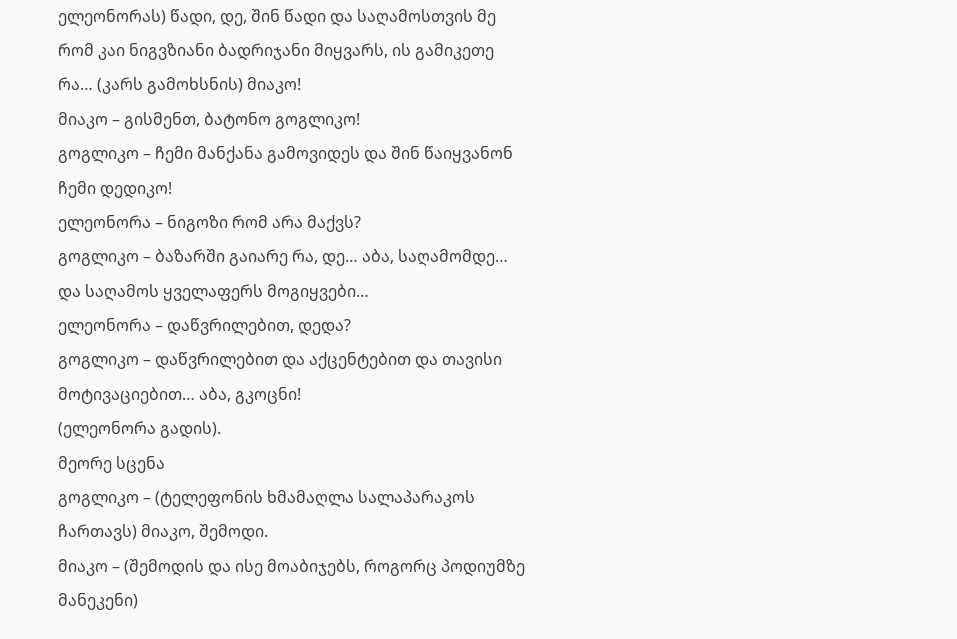ელეონორას) წადი, დე, შინ წადი და საღამოსთვის მე რომ კაი ნიგვზიანი ბადრიჯანი მიყვარს, ის გამიკეთე რა… (კარს გამოხსნის) მიაკო!
მიაკო – გისმენთ, ბატონო გოგლიკო!
გოგლიკო – ჩემი მანქანა გამოვიდეს და შინ წაიყვანონ ჩემი დედიკო!
ელეონორა – ნიგოზი რომ არა მაქვს?
გოგლიკო – ბაზარში გაიარე რა, დე… აბა, საღამომდე… და საღამოს ყველაფერს მოგიყვები…
ელეონორა – დაწვრილებით, დედა?
გოგლიკო – დაწვრილებით და აქცენტებით და თავისი მოტივაციებით… აბა, გკოცნი!
(ელეონორა გადის).
მეორე სცენა
გოგლიკო – (ტელეფონის ხმამაღლა სალაპარაკოს ჩართავს) მიაკო, შემოდი.
მიაკო – (შემოდის და ისე მოაბიჯებს, როგორც პოდიუმზე მანეკენი)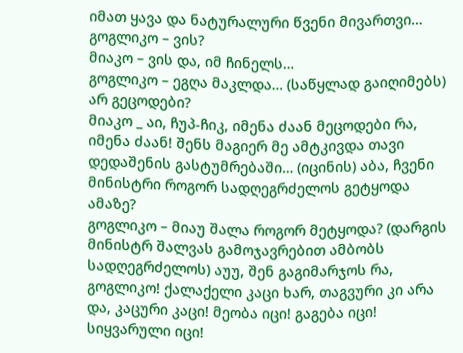იმათ ყავა და ნატურალური წვენი მივართვი…
გოგლიკო – ვის?
მიაკო – ვის და, იმ ჩინელს…
გოგლიკო – ეგღა მაკლდა… (საწყლად გაიღიმებს) არ გეცოდები?
მიაკო _ აი, ჩუპ-ჩიკ, იმენა ძაან მეცოდები რა, იმენა ძაან! შენს მაგიერ მე ამტკივდა თავი დედაშენის გასტუმრებაში… (იცინის) აბა, ჩვენი მინისტრი როგორ სადღეგრძელოს გეტყოდა ამაზე?
გოგლიკო – მიაუ შალა როგორ მეტყოდა? (დარგის მინისტრ შალვას გამოჯავრებით ამბობს სადღეგრძელოს) აუუ, შენ გაგიმარჯოს რა, გოგლიკო! ქალაქელი კაცი ხარ, თაგვური კი არა და, კაცური კაცი! მეობა იცი! გაგება იცი! სიყვარული იცი!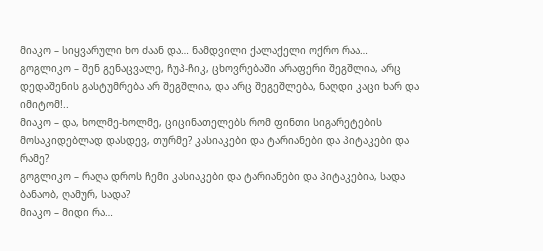მიაკო – სიყვარული ხო ძაან და… ნამდვილი ქალაქელი ოქრო რაა…
გოგლიკო – შენ გენაცვალე, ჩუპ-ჩიკ, ცხოვრებაში არაფერი შეგშლია, არც დედაშენის გასტუმრება არ შეგშლია, და არც შეგეშლება, ნაღდი კაცი ხარ და იმიტომ!..
მიაკო – და, ხოლმე-ხოლმე, ციცინათელებს რომ ფინთი სიგარეტების მოსაკიდებლად დასდევ, თურმე? კასიაკები და ტარიანები და პიტაკები და რამე?
გოგლიკო – რაღა დროს ჩემი კასიაკები და ტარიანები და პიტაკებია, სადა ბანაობ, ღამურ, სადა?
მიაკო – მიდი რა…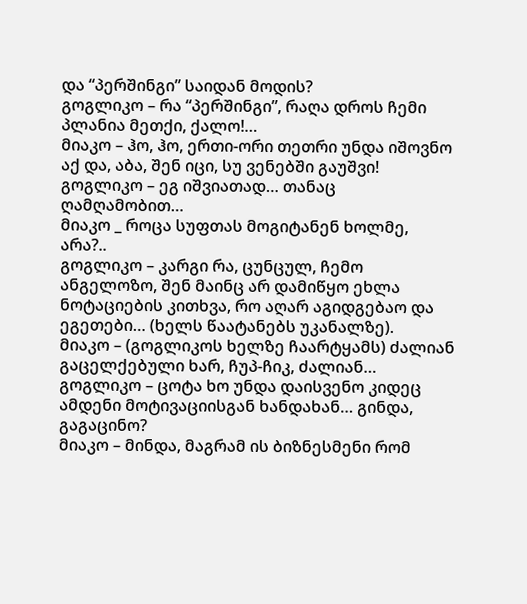და “პერშინგი” საიდან მოდის?
გოგლიკო – რა “პერშინგი”, რაღა დროს ჩემი პლანია მეთქი, ქალო!…
მიაკო – ჰო, ჰო, ერთი-ორი თეთრი უნდა იშოვნო აქ და, აბა, შენ იცი, სუ ვენებში გაუშვი!
გოგლიკო – ეგ იშვიათად… თანაც ღამღამობით…
მიაკო _ როცა სუფთას მოგიტანენ ხოლმე, არა?..
გოგლიკო – კარგი რა, ცუნცულ, ჩემო ანგელოზო, შენ მაინც არ დამიწყო ეხლა ნოტაციების კითხვა, რო აღარ აგიდგებაო და ეგეთები… (ხელს წაატანებს უკანალზე).
მიაკო – (გოგლიკოს ხელზე ჩაარტყამს) ძალიან გაცელქებული ხარ, ჩუპ-ჩიკ, ძალიან…
გოგლიკო – ცოტა ხო უნდა დაისვენო კიდეც ამდენი მოტივაციისგან ხანდახან… გინდა, გაგაცინო?
მიაკო – მინდა, მაგრამ ის ბიზნესმენი რომ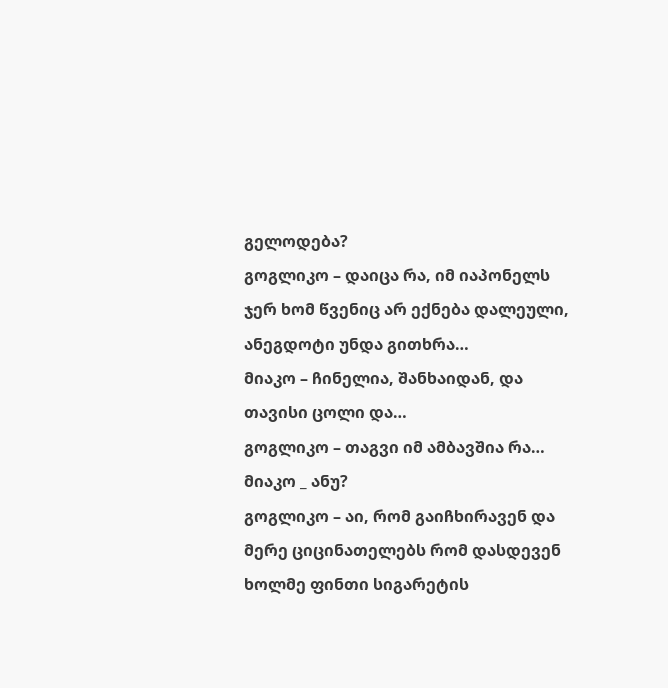გელოდება?
გოგლიკო – დაიცა რა, იმ იაპონელს ჯერ ხომ წვენიც არ ექნება დალეული, ანეგდოტი უნდა გითხრა…
მიაკო – ჩინელია, შანხაიდან, და თავისი ცოლი და…
გოგლიკო – თაგვი იმ ამბავშია რა…
მიაკო _ ანუ?
გოგლიკო – აი, რომ გაიჩხირავენ და მერე ციცინათელებს რომ დასდევენ ხოლმე ფინთი სიგარეტის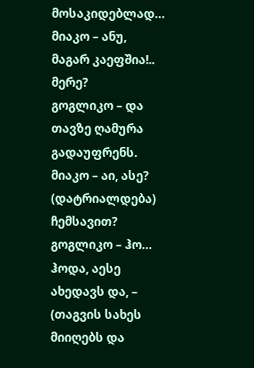მოსაკიდებლად…
მიაკო – ანუ, მაგარ კაეფშია!.. მერე?
გოგლიკო – და თავზე ღამურა გადაუფრენს.
მიაკო – აი, ასე? (დატრიალდება) ჩემსავით?
გოგლიკო – ჰო… ჰოდა, აესე ახედავს და, – (თაგვის სახეს მიიღებს და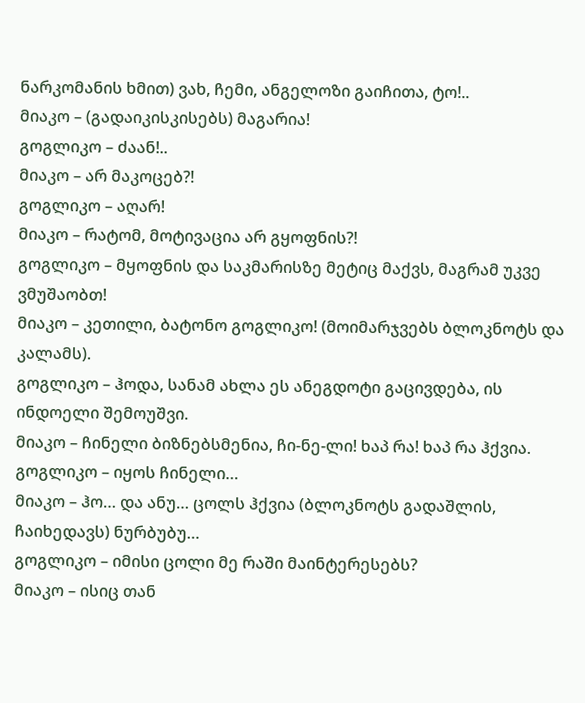ნარკომანის ხმით) ვახ, ჩემი, ანგელოზი გაიჩითა, ტო!..
მიაკო – (გადაიკისკისებს) მაგარია!
გოგლიკო – ძაან!..
მიაკო – არ მაკოცებ?!
გოგლიკო – აღარ!
მიაკო – რატომ, მოტივაცია არ გყოფნის?!
გოგლიკო – მყოფნის და საკმარისზე მეტიც მაქვს, მაგრამ უკვე ვმუშაობთ!
მიაკო – კეთილი, ბატონო გოგლიკო! (მოიმარჯვებს ბლოკნოტს და კალამს).
გოგლიკო – ჰოდა, სანამ ახლა ეს ანეგდოტი გაცივდება, ის ინდოელი შემოუშვი.
მიაკო – ჩინელი ბიზნებსმენია, ჩი-ნე-ლი! ხაპ რა! ხაპ რა ჰქვია.
გოგლიკო – იყოს ჩინელი…
მიაკო – ჰო… და ანუ… ცოლს ჰქვია (ბლოკნოტს გადაშლის, ჩაიხედავს) ნურბუბუ…
გოგლიკო – იმისი ცოლი მე რაში მაინტერესებს?
მიაკო – ისიც თან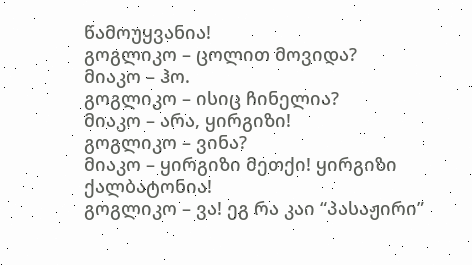წამოუყვანია!
გოგლიკო – ცოლით მოვიდა?
მიაკო – ჰო.
გოგლიკო – ისიც ჩინელია?
მიაკო – არა, ყირგიზი!
გოგლიკო – ვინა?
მიაკო – ყირგიზი მეთქი! ყირგიზი ქალბატონია!
გოგლიკო – ვა! ეგ რა კაი “პასაჟირი”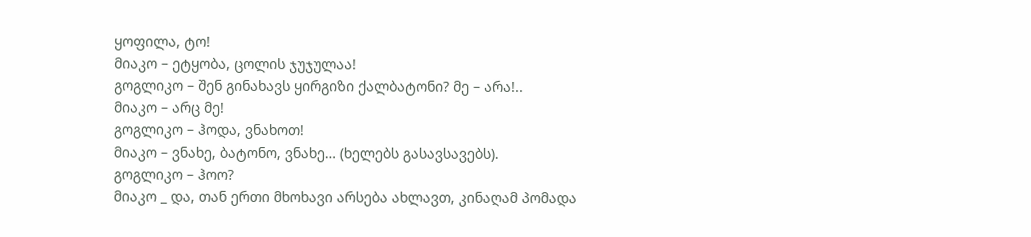ყოფილა, ტო!
მიაკო – ეტყობა, ცოლის ჯუჯულაა!
გოგლიკო – შენ გინახავს ყირგიზი ქალბატონი? მე – არა!..
მიაკო – არც მე!
გოგლიკო – ჰოდა, ვნახოთ!
მიაკო – ვნახე, ბატონო, ვნახე… (ხელებს გასავსავებს).
გოგლიკო – ჰოო?
მიაკო _ და, თან ერთი მხოხავი არსება ახლავთ, კინაღამ პომადა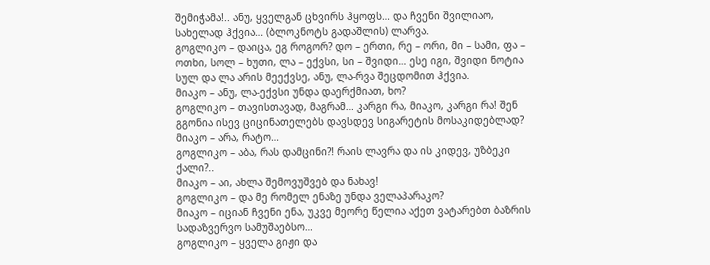შემიჭამა!.. ანუ, ყველგან ცხვირს ჰყოფს… და ჩვენი შვილიაო, სახელად ჰქვია… (ბლოკნოტს გადაშლის) ლარვა.
გოგლიკო – დაიცა, ეგ როგორ? დო – ერთი, რე – ორი, მი – სამი, ფა – ოთხი, სოლ – ხუთი, ლა – ექვსი, სი – შვიდი… ესე იგი, შვიდი ნოტია სულ და ლა არის მეექვსე, ანუ, ლა-რვა შეცდომით ჰქვია.
მიაკო – ანუ, ლა-ექვსი უნდა დაერქმიათ, ხო?
გოგლიკო – თავისთავად, მაგრამ… კარგი რა, მიაკო, კარგი რა! შენ გგონია ისევ ციცინათელებს დავსდევ სიგარეტის მოსაკიდებლად?
მიაკო – არა, რატო…
გოგლიკო – აბა, რას დამცინი?! რაის ლავრა და ის კიდევ, უზბეკი ქალი?..
მიაკო – აი, ახლა შემოვუშვებ და ნახავ!
გოგლიკო – და მე რომელ ენაზე უნდა ველაპარაკო?
მიაკო – იციან ჩვენი ენა, უკვე მეორე წელია აქეთ ვატარებთ ბაზრის სადაზვერვო სამუშაებსო…
გოგლიკო – ყველა გიჟი და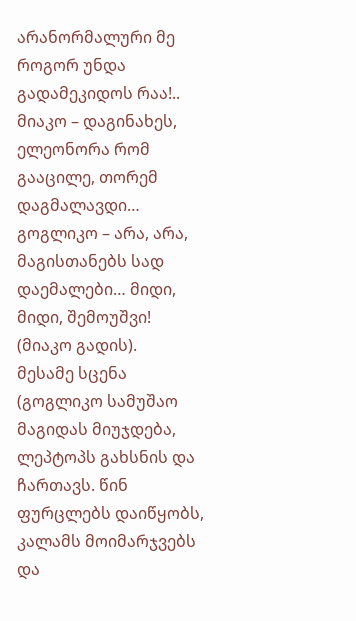არანორმალური მე როგორ უნდა გადამეკიდოს რაა!..
მიაკო – დაგინახეს, ელეონორა რომ გააცილე, თორემ დაგმალავდი…
გოგლიკო – არა, არა, მაგისთანებს სად დაემალები… მიდი, მიდი, შემოუშვი!
(მიაკო გადის).
მესამე სცენა
(გოგლიკო სამუშაო მაგიდას მიუჯდება, ლეპტოპს გახსნის და ჩართავს. წინ ფურცლებს დაიწყობს, კალამს მოიმარჯვებს და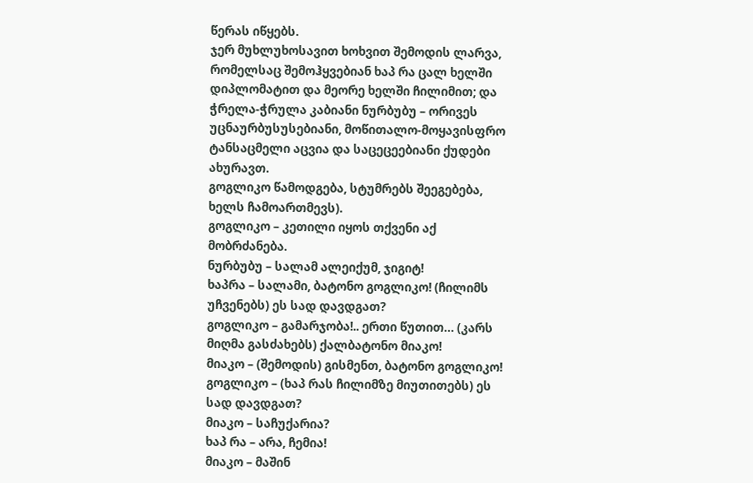წერას იწყებს.
ჯერ მუხლუხოსავით ხოხვით შემოდის ლარვა, რომელსაც შემოჰყვებიან ხაპ რა ცალ ხელში დიპლომატით და მეორე ხელში ჩილიმით; და ჭრელა-ჭრულა კაბიანი ნურბუბუ – ორივეს უცნაურბუსუსებიანი, მოწითალო-მოყავისფრო ტანსაცმელი აცვია და საცეცეებიანი ქუდები ახურავთ.
გოგლიკო წამოდგება, სტუმრებს შეეგებება, ხელს ჩამოართმევს).
გოგლიკო – კეთილი იყოს თქვენი აქ მობრძანება.
ნურბუბუ – სალამ ალეიქუმ, ჯიგიტ!
ხაპრა – სალამი, ბატონო გოგლიკო! (ჩილიმს უჩვენებს) ეს სად დავდგათ?
გოგლიკო – გამარჯობა!.. ერთი წუთით… (კარს მიღმა გასძახებს) ქალბატონო მიაკო!
მიაკო – (შემოდის) გისმენთ, ბატონო გოგლიკო!
გოგლიკო – (ხაპ რას ჩილიმზე მიუთითებს) ეს სად დავდგათ?
მიაკო – საჩუქარია?
ხაპ რა – არა, ჩემია!
მიაკო – მაშინ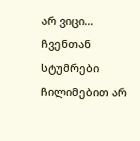არ ვიცი… ჩვენთან სტუმრები ჩილიმებით არ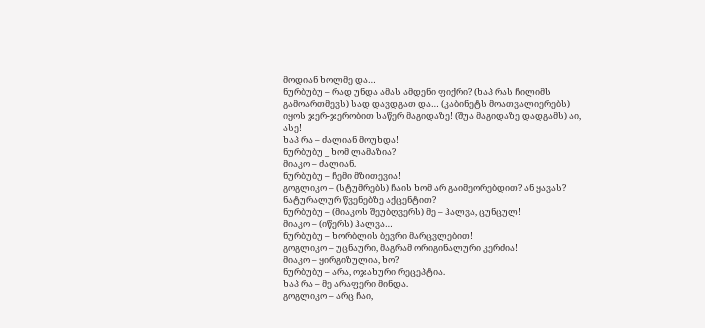მოდიან ხოლმე და…
ნურბუბუ – რად უნდა ამას ამდენი ფიქრი? (ხაპ რას ჩილიმს გამოართმევს) სად დავდგათ და… (კაბინეტს მოათვალიერებს) იყოს ჯერ-ჯერობით საწერ მაგიდაზე! (შუა მაგიდაზე დადგამს) აი, ასე!
ხაპ რა – ძალიან მოუხდა!
ნურბუბუ _ ხომ ლამაზია?
მიაკო – ძალიან.
ნურბუბუ – ჩემი მზითევია!
გოგლიკო – (სტუმრებს) ჩაის ხომ არ გაიმეორებდით? ან ყავას? ნატურალურ წვენებზე აქცენტით?
ნურბუბუ – (მიაკოს შეუბღვერს) მე – ჰალვა, ცუნცულ!
მიაკო – (იწერს) ჰალვა…
ნურბუბუ – ხორბლის ბევრი მარცვლებით!
გოგლიკო – უცნაური, მაგრამ ორიგინალური კერძია!
მიაკო – ყირგიზულია, ხო?
ნურბუბუ – არა, ოჯახური რეცეპტია.
ხაპ რა – მე არაფერი მინდა.
გოგლიკო – არც ჩაი,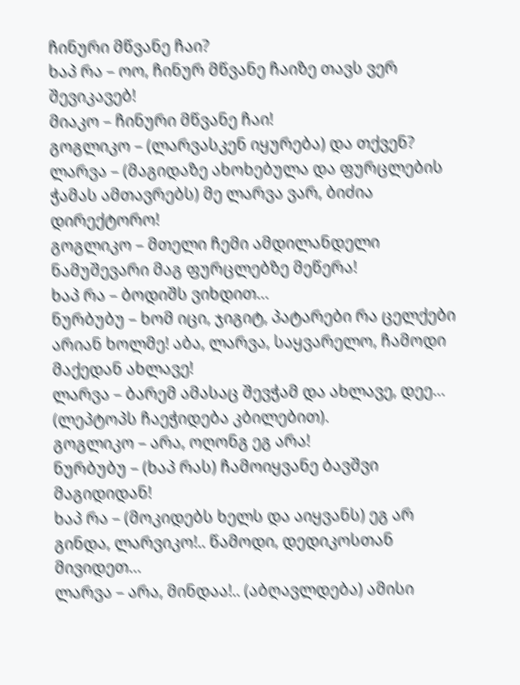ჩინური მწვანე ჩაი?
ხაპ რა – ოო, ჩინურ მწვანე ჩაიზე თავს ვერ შევიკავებ!
მიაკო – ჩინური მწვანე ჩაი!
გოგლიკო – (ლარვასკენ იყურება) და თქვენ?
ლარვა – (მაგიდაზე ახოხებულა და ფურცლების ჭამას ამთავრებს) მე ლარვა ვარ, ბიძია დირექტორო!
გოგლიკო – მთელი ჩემი ამდილანდელი ნამუშევარი მაგ ფურცლებზე მეწერა!
ხაპ რა – ბოდიშს ვიხდით…
ნურბუბუ – ხომ იცი, ჯიგიტ, პატარები რა ცელქები არიან ხოლმე! აბა, ლარვა, საყვარელო, ჩამოდი მაქედან ახლავე!
ლარვა – ბარემ ამასაც შევჭამ და ახლავე, დეე… (ლეპტოპს ჩაეჭიდება კბილებით).
გოგლიკო – არა, ოღონგ ეგ არა!
ნურბუბუ – (ხაპ რას) ჩამოიყვანე ბავშვი მაგიდიდან!
ხაპ რა – (მოკიდებს ხელს და აიყვანს) ეგ არ გინდა, ლარვიკო!.. წამოდი, დედიკოსთან მივიდეთ…
ლარვა – არა, მინდაა!.. (აბღავლდება) ამისი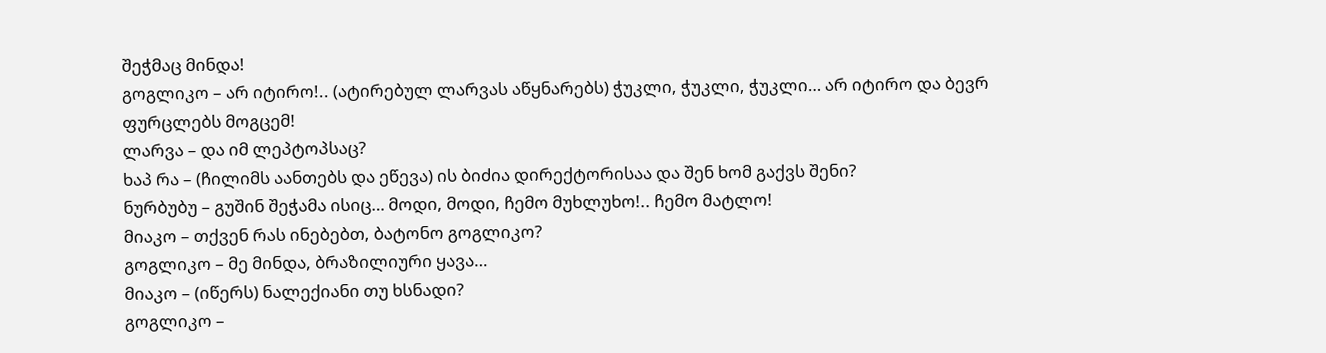შეჭმაც მინდა!
გოგლიკო – არ იტირო!.. (ატირებულ ლარვას აწყნარებს) ჭუკლი, ჭუკლი, ჭუკლი… არ იტირო და ბევრ ფურცლებს მოგცემ!
ლარვა – და იმ ლეპტოპსაც?
ხაპ რა – (ჩილიმს აანთებს და ეწევა) ის ბიძია დირექტორისაა და შენ ხომ გაქვს შენი?
ნურბუბუ – გუშინ შეჭამა ისიც… მოდი, მოდი, ჩემო მუხლუხო!.. ჩემო მატლო!
მიაკო – თქვენ რას ინებებთ, ბატონო გოგლიკო?
გოგლიკო – მე მინდა, ბრაზილიური ყავა…
მიაკო – (იწერს) ნალექიანი თუ ხსნადი?
გოგლიკო –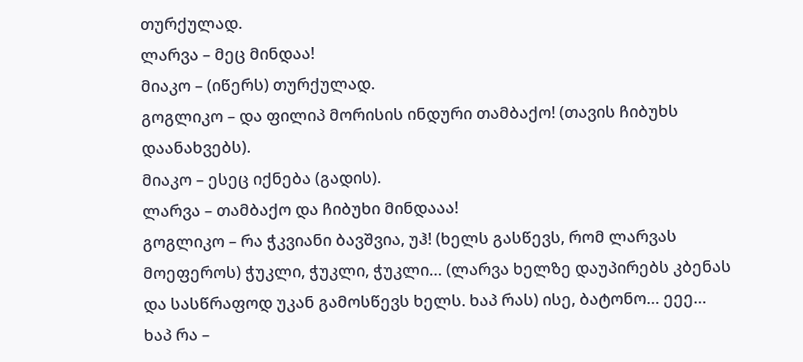თურქულად.
ლარვა – მეც მინდაა!
მიაკო – (იწერს) თურქულად.
გოგლიკო – და ფილიპ მორისის ინდური თამბაქო! (თავის ჩიბუხს დაანახვებს).
მიაკო – ესეც იქნება (გადის).
ლარვა – თამბაქო და ჩიბუხი მინდააა!
გოგლიკო – რა ჭკვიანი ბავშვია, უჰ! (ხელს გასწევს, რომ ლარვას მოეფეროს) ჭუკლი, ჭუკლი, ჭუკლი… (ლარვა ხელზე დაუპირებს კბენას და სასწრაფოდ უკან გამოსწევს ხელს. ხაპ რას) ისე, ბატონო… ეეე…
ხაპ რა –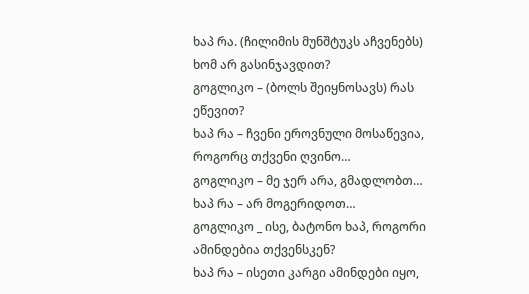ხაპ რა. (ჩილიმის მუნშტუკს აჩვენებს) ხომ არ გასინჯავდით?
გოგლიკო – (ბოლს შეიყნოსავს) რას ეწევით?
ხაპ რა – ჩვენი ეროვნული მოსაწევია, როგორც თქვენი ღვინო…
გოგლიკო – მე ჯერ არა, გმადლობთ…
ხაპ რა – არ მოგერიდოთ…
გოგლიკო _ ისე, ბატონო ხაპ, როგორი ამინდებია თქვენსკენ?
ხაპ რა – ისეთი კარგი ამინდები იყო,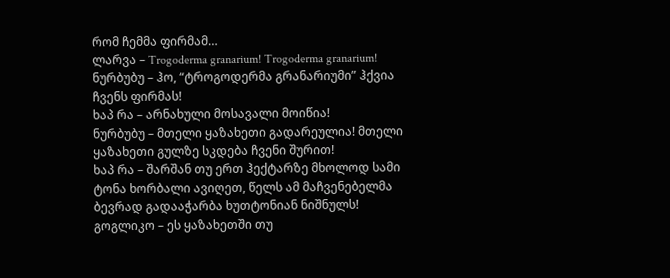რომ ჩემმა ფირმამ…
ლარვა – Trogoderma granarium! Trogoderma granarium!
ნურბუბუ – ჰო, “ტროგოდერმა გრანარიუმი” ჰქვია ჩვენს ფირმას!
ხაპ რა – არნახული მოსავალი მოიწია!
ნურბუბუ – მთელი ყაზახეთი გადარეულია! მთელი ყაზახეთი გულზე სკდება ჩვენი შურით!
ხაპ რა – შარშან თუ ერთ ჰექტარზე მხოლოდ სამი ტონა ხორბალი ავიღეთ, წელს ამ მაჩვენებელმა ბევრად გადააჭარბა ხუთტონიან ნიშნულს!
გოგლიკო – ეს ყაზახეთში თუ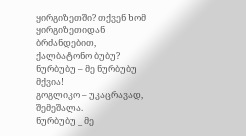ყირგიზეთში? თქვენ ხომ ყირგიზეთიდან ბრძანდებით, ქალბატონო ბუბუ?
ნურბუბუ – მე ნურბუბუ მქვია!
გოგლიკო – უკაცრავად, შემეშალა.
ნურბუბუ _ მე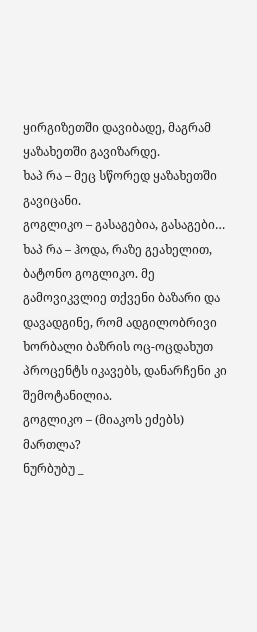ყირგიზეთში დავიბადე, მაგრამ ყაზახეთში გავიზარდე.
ხაპ რა – მეც სწორედ ყაზახეთში გავიცანი.
გოგლიკო – გასაგებია, გასაგები…
ხაპ რა – ჰოდა, რაზე გეახელით, ბატონო გოგლიკო. მე გამოვიკვლიე თქვენი ბაზარი და დავადგინე, რომ ადგილობრივი ხორბალი ბაზრის ოც-ოცდახუთ პროცენტს იკავებს, დანარჩენი კი შემოტანილია.
გოგლიკო – (მიაკოს ეძებს) მართლა?
ნურბუბუ _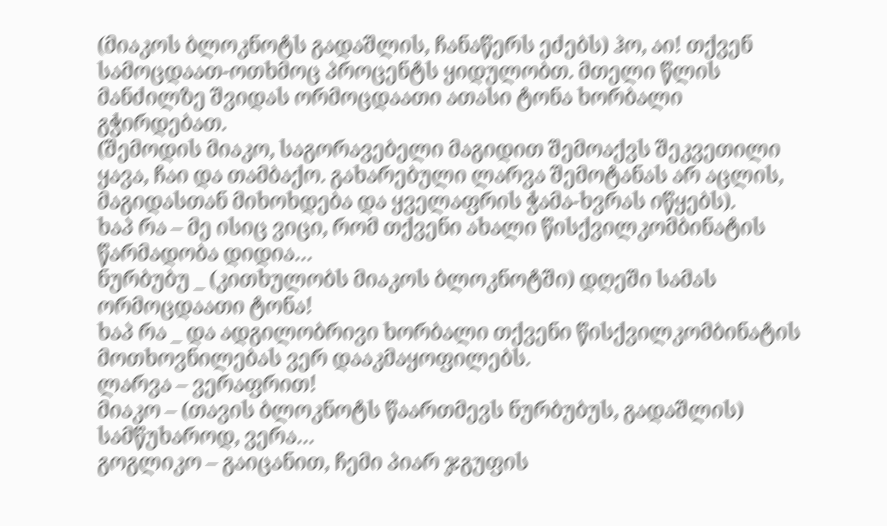(მიაკოს ბლოკნოტს გადაშლის, ჩანაწერს ეძებს) ჰო, აი! თქვენ სამოცდაათ-ოთხმოც პროცენტს ყიდულობთ. მთელი წლის მანძილზე შვიდას ორმოცდაათი ათასი ტონა ხორბალი გჭირდებათ.
(შემოდის მიაკო, საგორავებელი მაგიდით შემოაქვს შეკვეთილი ყავა, ჩაი და თამბაქო. გახარებული ლარვა შემოტანას არ აცლის, მაგიდასთან მიხოხდება და ყველაფრის ჭამა-ხვრას იწყებს).
ხაპ რა – მე ისიც ვიცი, რომ თქვენი ახალი წისქვილკომბინატის წარმადობა დიდია…
ნურბუბუ _ (კითხულობს მიაკოს ბლოკნოტში) დღეში სამას ორმოცდაათი ტონა!
ხაპ რა _ და ადგილობრივი ხორბალი თქვენი წისქვილკომბინატის მოთხოვნილებას ვერ დააკმაყოფილებს.
ლარვა – ვერაფრით!
მიაკო – (თავის ბლოკნოტს წაართმევს ნურბუბუს, გადაშლის) სამწუხაროდ, ვერა…
გოგლიკო – გაიცანით, ჩემი პიარ ჯგუფის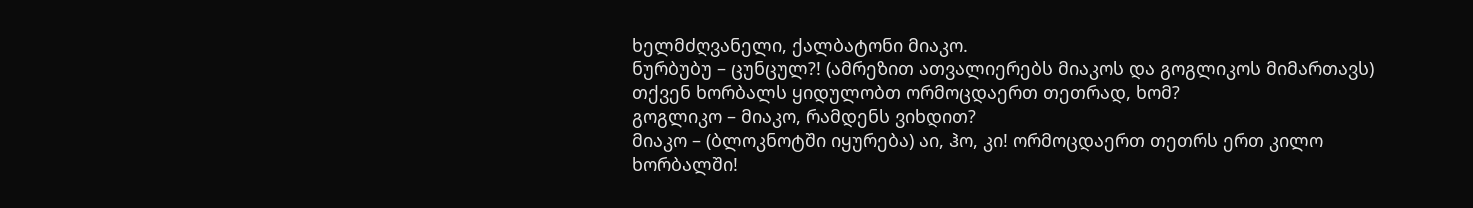ხელმძღვანელი, ქალბატონი მიაკო.
ნურბუბუ – ცუნცულ?! (ამრეზით ათვალიერებს მიაკოს და გოგლიკოს მიმართავს) თქვენ ხორბალს ყიდულობთ ორმოცდაერთ თეთრად, ხომ?
გოგლიკო – მიაკო, რამდენს ვიხდით?
მიაკო – (ბლოკნოტში იყურება) აი, ჰო, კი! ორმოცდაერთ თეთრს ერთ კილო ხორბალში!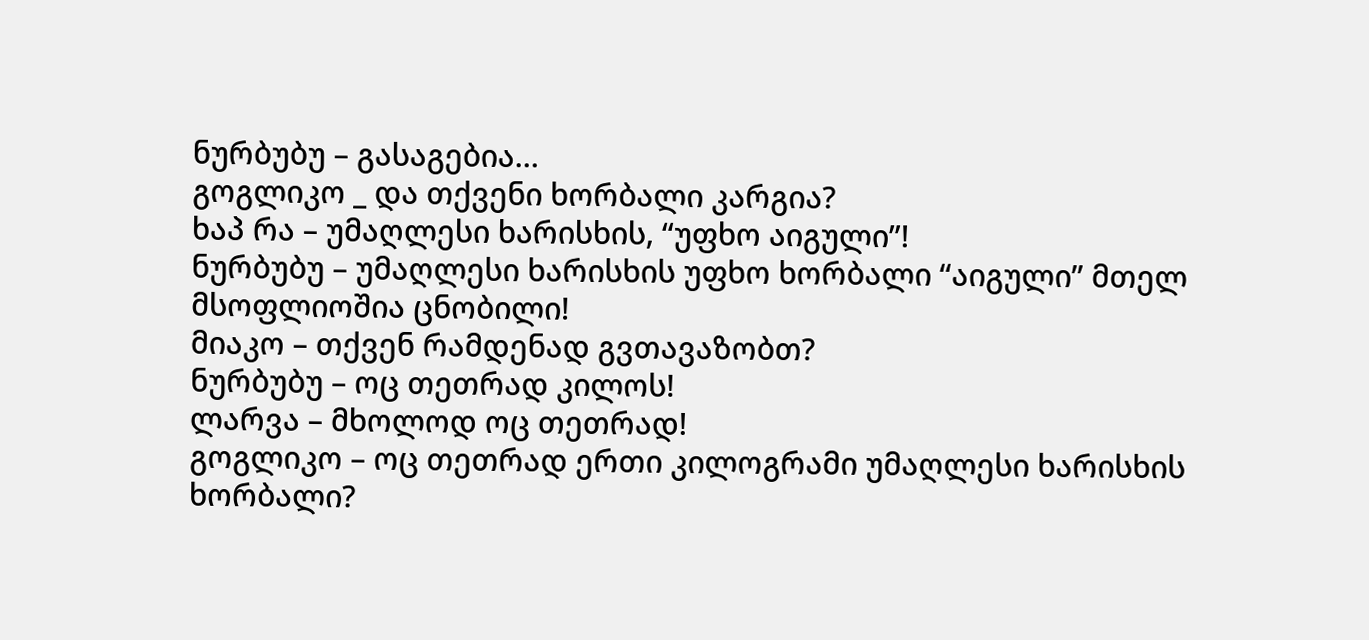ნურბუბუ – გასაგებია…
გოგლიკო _ და თქვენი ხორბალი კარგია?
ხაპ რა – უმაღლესი ხარისხის, “უფხო აიგული”!
ნურბუბუ – უმაღლესი ხარისხის უფხო ხორბალი “აიგული” მთელ მსოფლიოშია ცნობილი!
მიაკო – თქვენ რამდენად გვთავაზობთ?
ნურბუბუ – ოც თეთრად კილოს!
ლარვა – მხოლოდ ოც თეთრად!
გოგლიკო – ოც თეთრად ერთი კილოგრამი უმაღლესი ხარისხის ხორბალი?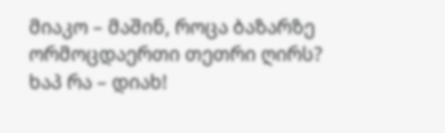მიაკო – მაშინ, როცა ბაზარზე ორმოცდაერთი თეთრი ღირს?
ხაპ რა – დიახ!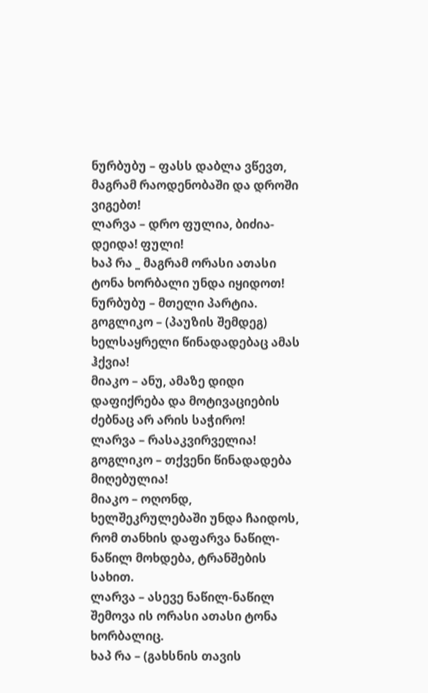ნურბუბუ – ფასს დაბლა ვწევთ, მაგრამ რაოდენობაში და დროში ვიგებთ!
ლარვა – დრო ფულია, ბიძია-დეიდა! ფული!
ხაპ რა _ მაგრამ ორასი ათასი ტონა ხორბალი უნდა იყიდოთ!
ნურბუბუ – მთელი პარტია.
გოგლიკო – (პაუზის შემდეგ) ხელსაყრელი წინადადებაც ამას ჰქვია!
მიაკო – ანუ, ამაზე დიდი დაფიქრება და მოტივაციების ძებნაც არ არის საჭირო!
ლარვა – რასაკვირველია!
გოგლიკო – თქვენი წინადადება მიღებულია!
მიაკო – ოღონდ, ხელშეკრულებაში უნდა ჩაიდოს, რომ თანხის დაფარვა ნაწილ-ნაწილ მოხდება, ტრანშების სახით.
ლარვა – ასევე ნაწილ-ნაწილ შემოვა ის ორასი ათასი ტონა ხორბალიც.
ხაპ რა – (გახსნის თავის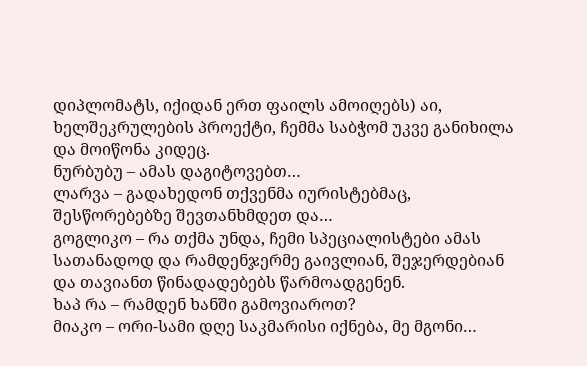დიპლომატს, იქიდან ერთ ფაილს ამოიღებს) აი, ხელშეკრულების პროექტი, ჩემმა საბჭომ უკვე განიხილა და მოიწონა კიდეც.
ნურბუბუ – ამას დაგიტოვებთ…
ლარვა – გადახედონ თქვენმა იურისტებმაც, შესწორებებზე შევთანხმდეთ და…
გოგლიკო – რა თქმა უნდა, ჩემი სპეციალისტები ამას სათანადოდ და რამდენჯერმე გაივლიან, შეჯერდებიან და თავიანთ წინადადებებს წარმოადგენენ.
ხაპ რა – რამდენ ხანში გამოვიაროთ?
მიაკო – ორი-სამი დღე საკმარისი იქნება, მე მგონი…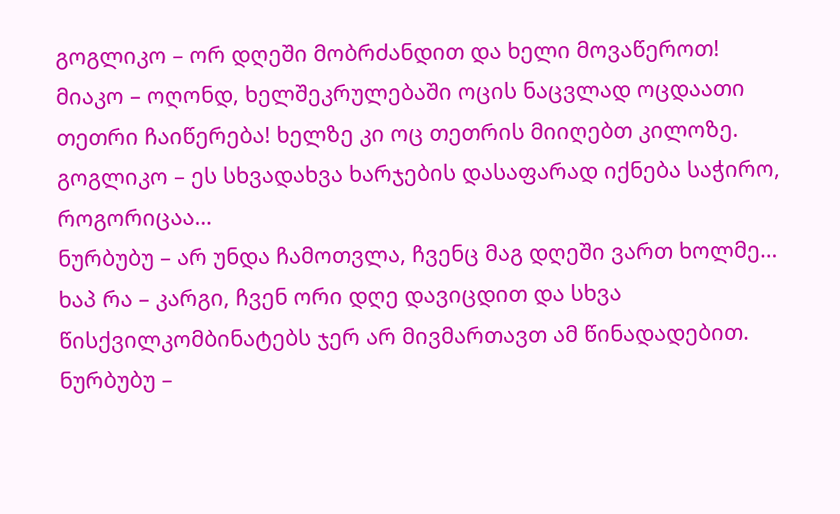გოგლიკო – ორ დღეში მობრძანდით და ხელი მოვაწეროთ!
მიაკო – ოღონდ, ხელშეკრულებაში ოცის ნაცვლად ოცდაათი თეთრი ჩაიწერება! ხელზე კი ოც თეთრის მიიღებთ კილოზე.
გოგლიკო – ეს სხვადახვა ხარჯების დასაფარად იქნება საჭირო, როგორიცაა…
ნურბუბუ – არ უნდა ჩამოთვლა, ჩვენც მაგ დღეში ვართ ხოლმე…
ხაპ რა – კარგი, ჩვენ ორი დღე დავიცდით და სხვა წისქვილკომბინატებს ჯერ არ მივმართავთ ამ წინადადებით.
ნურბუბუ –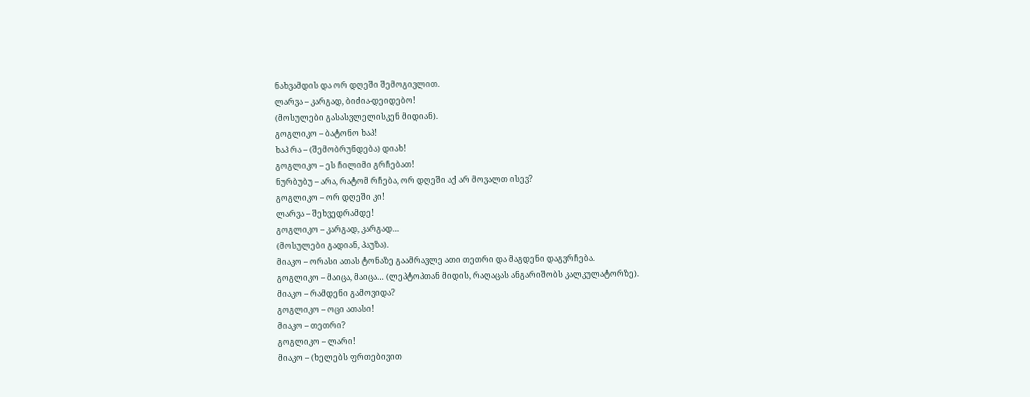ნახვამდის და ორ დღეში შემოგივლით.
ლარვა – კარგად, ბიძია-დეიდებო!
(მოსულები გასასვლელისკენ მიდიან).
გოგლიკო – ბატონო ხაპ!
ხაპ რა – (შემობრუნდება) დიახ!
გოგლიკო – ეს ჩილიმი გრჩებათ!
ნურბუბუ – არა, რატომ რჩება, ორ დღეში აქ არ მოვალთ ისევ?
გოგლიკო – ორ დღეში კი!
ლარვა – შეხვედრამდე!
გოგლიკო – კარგად, კარგად…
(მოსულები გადიან, პაუზა).
მიაკო – ორასი ათას ტონაზე გაამრავლე ათი თეთრი და მაგდენი დაგვრჩება.
გოგლიკო – მაიცა, მაიცა… (ლეპტოპთან მიდის, რაღაცას ანგარიშობს კალკულატორზე).
მიაკო – რამდენი გამოვიდა?
გოგლიკო – ოცი ათასი!
მიაკო – თეთრი?
გოგლიკო – ლარი!
მიაკო – (ხელებს ფრთებივით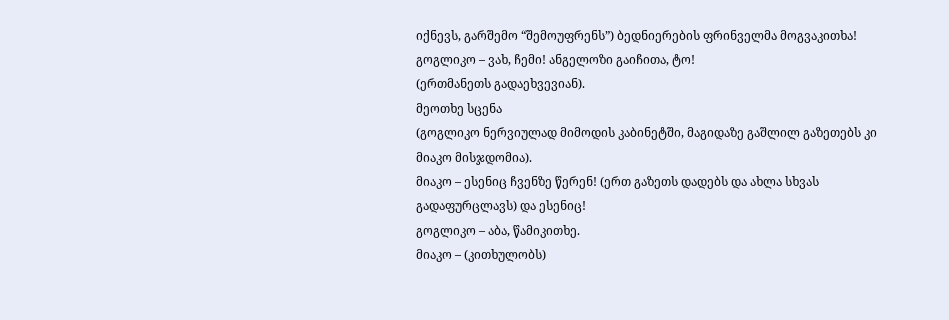იქნევს, გარშემო “შემოუფრენს”) ბედნიერების ფრინველმა მოგვაკითხა!
გოგლიკო – ვახ, ჩემი! ანგელოზი გაიჩითა, ტო!
(ერთმანეთს გადაეხვევიან).
მეოთხე სცენა
(გოგლიკო ნერვიულად მიმოდის კაბინეტში, მაგიდაზე გაშლილ გაზეთებს კი მიაკო მისჯდომია).
მიაკო – ესენიც ჩვენზე წერენ! (ერთ გაზეთს დადებს და ახლა სხვას გადაფურცლავს) და ესენიც!
გოგლიკო – აბა, წამიკითხე.
მიაკო – (კითხულობს)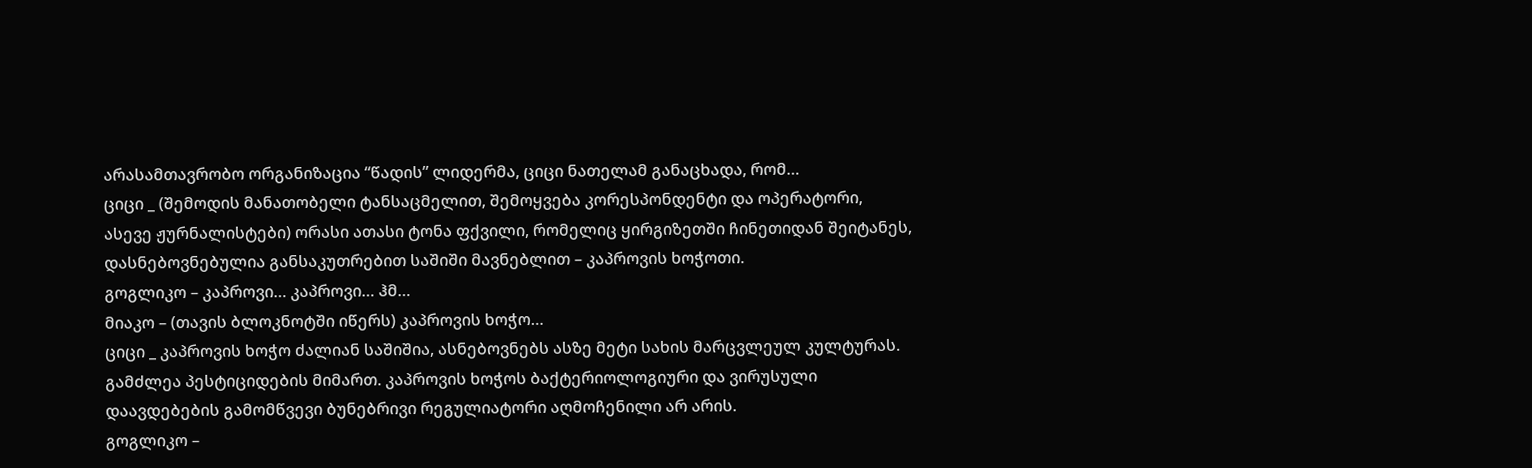არასამთავრობო ორგანიზაცია “წადის” ლიდერმა, ციცი ნათელამ განაცხადა, რომ…
ციცი _ (შემოდის მანათობელი ტანსაცმელით, შემოყვება კორესპონდენტი და ოპერატორი, ასევე ჟურნალისტები) ორასი ათასი ტონა ფქვილი, რომელიც ყირგიზეთში ჩინეთიდან შეიტანეს, დასნებოვნებულია განსაკუთრებით საშიში მავნებლით – კაპროვის ხოჭოთი.
გოგლიკო – კაპროვი… კაპროვი… ჰმ…
მიაკო – (თავის ბლოკნოტში იწერს) კაპროვის ხოჭო…
ციცი _ კაპროვის ხოჭო ძალიან საშიშია, ასნებოვნებს ასზე მეტი სახის მარცვლეულ კულტურას. გამძლეა პესტიციდების მიმართ. კაპროვის ხოჭოს ბაქტერიოლოგიური და ვირუსული დაავდებების გამომწვევი ბუნებრივი რეგულიატორი აღმოჩენილი არ არის.
გოგლიკო –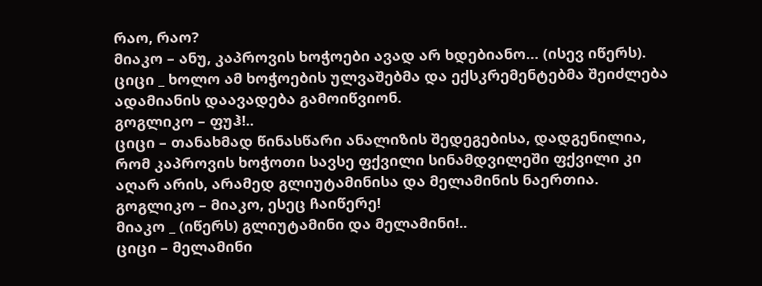რაო, რაო?
მიაკო – ანუ, კაპროვის ხოჭოები ავად არ ხდებიანო… (ისევ იწერს).
ციცი _ ხოლო ამ ხოჭოების ულვაშებმა და ექსკრემენტებმა შეიძლება ადამიანის დაავადება გამოიწვიონ.
გოგლიკო – ფუჰ!..
ციცი – თანახმად წინასწარი ანალიზის შედეგებისა, დადგენილია, რომ კაპროვის ხოჭოთი სავსე ფქვილი სინამდვილეში ფქვილი კი აღარ არის, არამედ გლიუტამინისა და მელამინის ნაერთია.
გოგლიკო – მიაკო, ესეც ჩაიწერე!
მიაკო _ (იწერს) გლიუტამინი და მელამინი!..
ციცი – მელამინი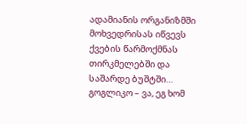ადამიანის ორგანიზმში მოხვედრისას იწვევს ქვების წარმოქმნას თირკმელებში და საშარდე ბუშტში…
გოგლიკო – ვა, ეგ ხომ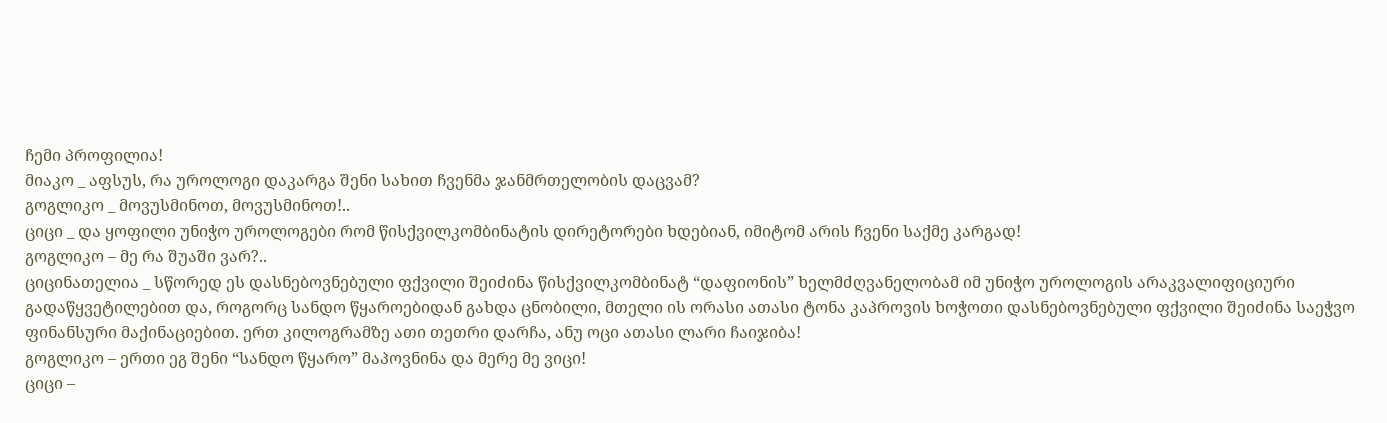ჩემი პროფილია!
მიაკო _ აფსუს, რა უროლოგი დაკარგა შენი სახით ჩვენმა ჯანმრთელობის დაცვამ?
გოგლიკო _ მოვუსმინოთ, მოვუსმინოთ!..
ციცი _ და ყოფილი უნიჭო უროლოგები რომ წისქვილკომბინატის დირეტორები ხდებიან, იმიტომ არის ჩვენი საქმე კარგად!
გოგლიკო – მე რა შუაში ვარ?..
ციცინათელია _ სწორედ ეს დასნებოვნებული ფქვილი შეიძინა წისქვილკომბინატ “დაფიონის” ხელმძღვანელობამ იმ უნიჭო უროლოგის არაკვალიფიციური გადაწყვეტილებით და, როგორც სანდო წყაროებიდან გახდა ცნობილი, მთელი ის ორასი ათასი ტონა კაპროვის ხოჭოთი დასნებოვნებული ფქვილი შეიძინა საეჭვო ფინანსური მაქინაციებით. ერთ კილოგრამზე ათი თეთრი დარჩა, ანუ ოცი ათასი ლარი ჩაიჯიბა!
გოგლიკო – ერთი ეგ შენი “სანდო წყარო” მაპოვნინა და მერე მე ვიცი!
ციცი –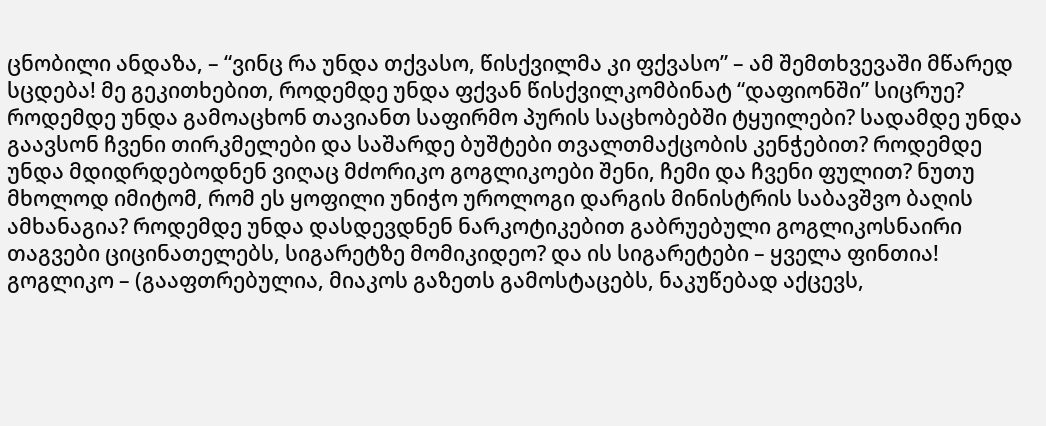ცნობილი ანდაზა, – “ვინც რა უნდა თქვასო, წისქვილმა კი ფქვასო” – ამ შემთხვევაში მწარედ სცდება! მე გეკითხებით, როდემდე უნდა ფქვან წისქვილკომბინატ “დაფიონში” სიცრუე? როდემდე უნდა გამოაცხონ თავიანთ საფირმო პურის საცხობებში ტყუილები? სადამდე უნდა გაავსონ ჩვენი თირკმელები და საშარდე ბუშტები თვალთმაქცობის კენჭებით? როდემდე უნდა მდიდრდებოდნენ ვიღაც მძორიკო გოგლიკოები შენი, ჩემი და ჩვენი ფულით? ნუთუ მხოლოდ იმიტომ, რომ ეს ყოფილი უნიჭო უროლოგი დარგის მინისტრის საბავშვო ბაღის ამხანაგია? როდემდე უნდა დასდევდნენ ნარკოტიკებით გაბრუებული გოგლიკოსნაირი თაგვები ციცინათელებს, სიგარეტზე მომიკიდეო? და ის სიგარეტები – ყველა ფინთია!
გოგლიკო – (გააფთრებულია, მიაკოს გაზეთს გამოსტაცებს, ნაკუწებად აქცევს,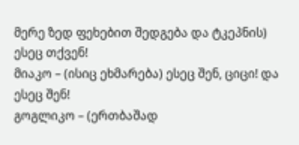მერე ზედ ფეხებით შედგება და ტკეპნის) ესეც თქვენ!
მიაკო – (ისიც ეხმარება) ესეც შენ, ციცი! და ესეც შენ!
გოგლიკო – (ერთბაშად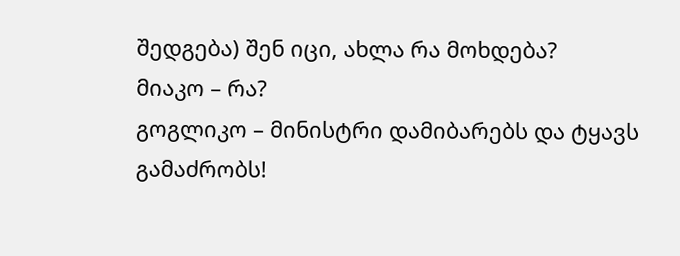შედგება) შენ იცი, ახლა რა მოხდება?
მიაკო – რა?
გოგლიკო – მინისტრი დამიბარებს და ტყავს გამაძრობს!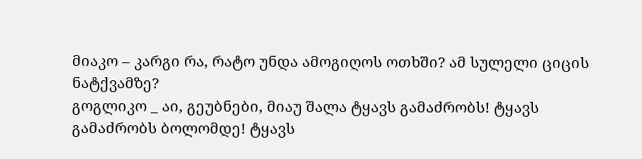მიაკო – კარგი რა, რატო უნდა ამოგიღოს ოთხში? ამ სულელი ციცის ნატქვამზე?
გოგლიკო _ აი, გეუბნები, მიაუ შალა ტყავს გამაძრობს! ტყავს გამაძრობს ბოლომდე! ტყავს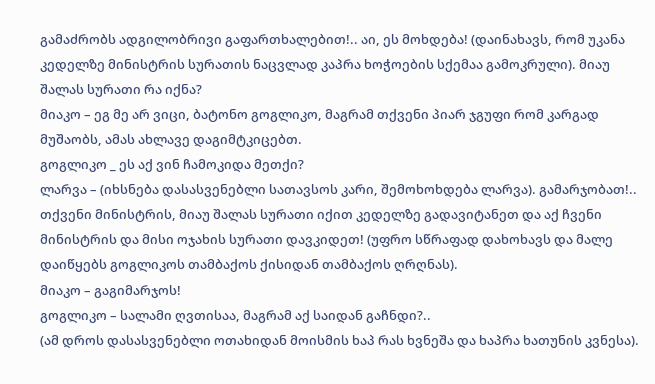გამაძრობს ადგილობრივი გაფართხალებით!.. აი, ეს მოხდება! (დაინახავს, რომ უკანა კედელზე მინისტრის სურათის ნაცვლად კაპრა ხოჭოების სქემაა გამოკრული). მიაუ შალას სურათი რა იქნა?
მიაკო – ეგ მე არ ვიცი, ბატონო გოგლიკო, მაგრამ თქვენი პიარ ჯგუფი რომ კარგად მუშაობს, ამას ახლავე დაგიმტკიცებთ.
გოგლიკო _ ეს აქ ვინ ჩამოკიდა მეთქი?
ლარვა – (იხსნება დასასვენებლი სათავსოს კარი, შემოხოხდება ლარვა). გამარჯობათ!.. თქვენი მინისტრის, მიაუ შალას სურათი იქით კედელზე გადავიტანეთ და აქ ჩვენი მინისტრის და მისი ოჯახის სურათი დავკიდეთ! (უფრო სწრაფად დახოხავს და მალე დაიწყებს გოგლიკოს თამბაქოს ქისიდან თამბაქოს ღრღნას).
მიაკო – გაგიმარჯოს!
გოგლიკო – სალამი ღვთისაა, მაგრამ აქ საიდან გაჩნდი?..
(ამ დროს დასასვენებლი ოთახიდან მოისმის ხაპ რას ხვნეშა და ხაპრა ხათუნის კვნესა).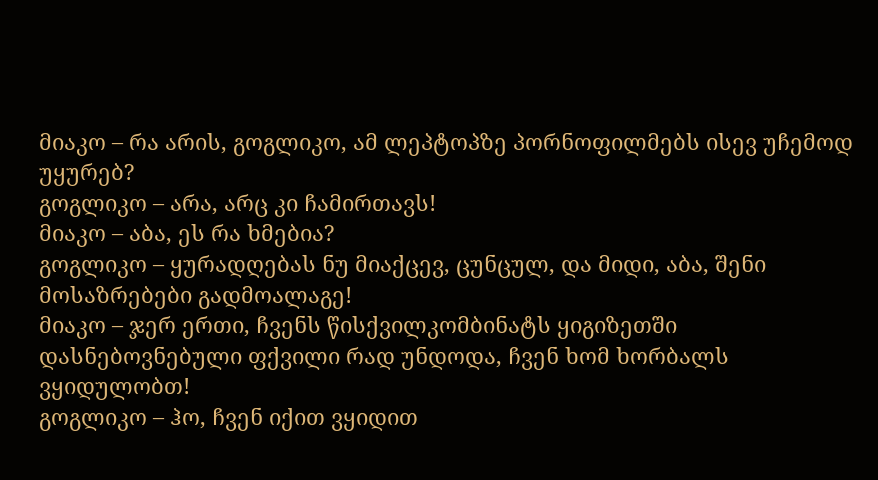მიაკო – რა არის, გოგლიკო, ამ ლეპტოპზე პორნოფილმებს ისევ უჩემოდ უყურებ?
გოგლიკო – არა, არც კი ჩამირთავს!
მიაკო – აბა, ეს რა ხმებია?
გოგლიკო – ყურადღებას ნუ მიაქცევ, ცუნცულ, და მიდი, აბა, შენი მოსაზრებები გადმოალაგე!
მიაკო – ჯერ ერთი, ჩვენს წისქვილკომბინატს ყიგიზეთში დასნებოვნებული ფქვილი რად უნდოდა, ჩვენ ხომ ხორბალს ვყიდულობთ!
გოგლიკო – ჰო, ჩვენ იქით ვყიდით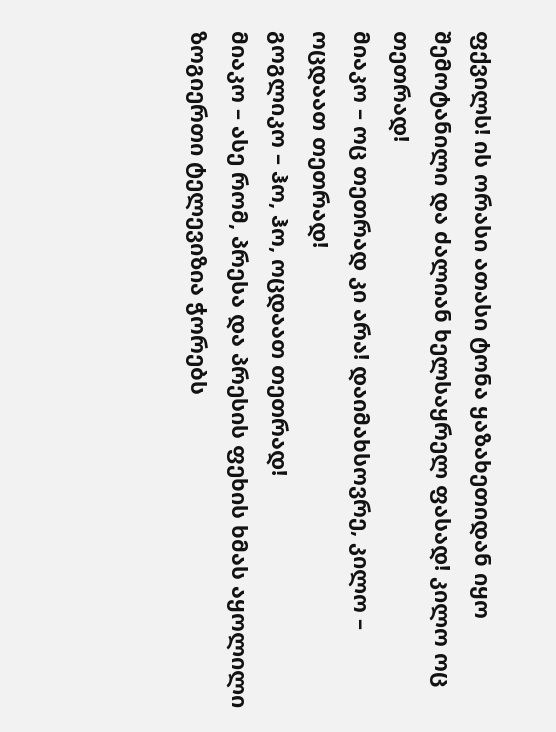ფქვილს! ის ორასი ათასი ტონა ყაზახეთიდან იყო შემოტანილი და ძალიან ხელსაყრელ ფასად! კილო ოც თეთრად!
მიაკო – ოც თეთრად კი არა! დაიმახსოვრე, კილო – ოცდაათ თეთრად!
გოგლიკო – ჰო, ჰო, ოცდაათ თეთრად!
მიაკო – ასე რომ, პრესა და პრესის ფეხის ხმას აყოლილი ზოგიერთი ტელევიზია ჭორებს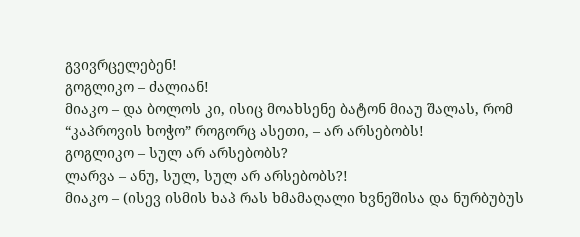გვივრცელებენ!
გოგლიკო – ძალიან!
მიაკო – და ბოლოს კი, ისიც მოახსენე ბატონ მიაუ შალას, რომ “კაპროვის ხოჭო” როგორც ასეთი, – არ არსებობს!
გოგლიკო – სულ არ არსებობს?
ლარვა – ანუ, სულ, სულ არ არსებობს?!
მიაკო – (ისევ ისმის ხაპ რას ხმამაღალი ხვნეშისა და ნურბუბუს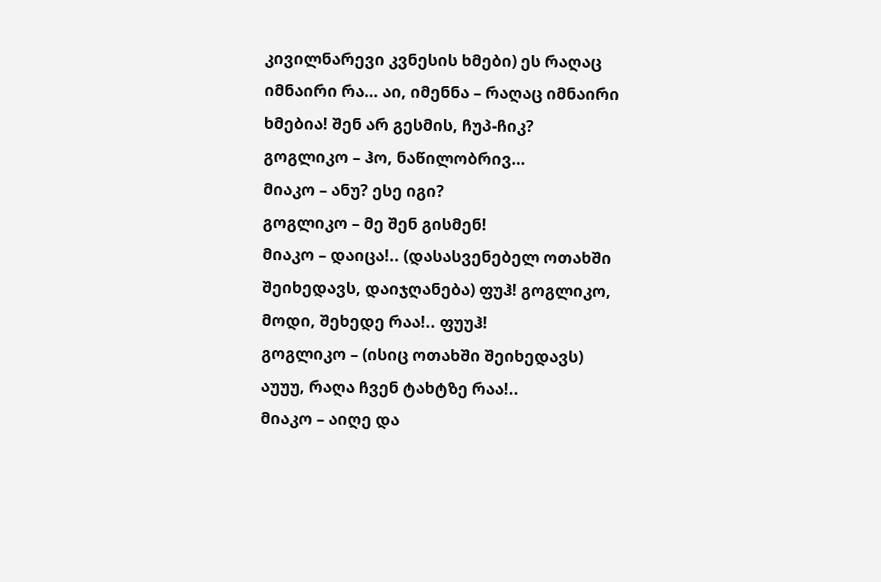კივილნარევი კვნესის ხმები) ეს რაღაც იმნაირი რა… აი, იმენნა – რაღაც იმნაირი ხმებია! შენ არ გესმის, ჩუპ-ჩიკ?
გოგლიკო – ჰო, ნაწილობრივ…
მიაკო – ანუ? ესე იგი?
გოგლიკო – მე შენ გისმენ!
მიაკო – დაიცა!.. (დასასვენებელ ოთახში შეიხედავს, დაიჯღანება) ფუჰ! გოგლიკო, მოდი, შეხედე რაა!.. ფუუჰ!
გოგლიკო – (ისიც ოთახში შეიხედავს) აუუუ, რაღა ჩვენ ტახტზე რაა!..
მიაკო – აიღე და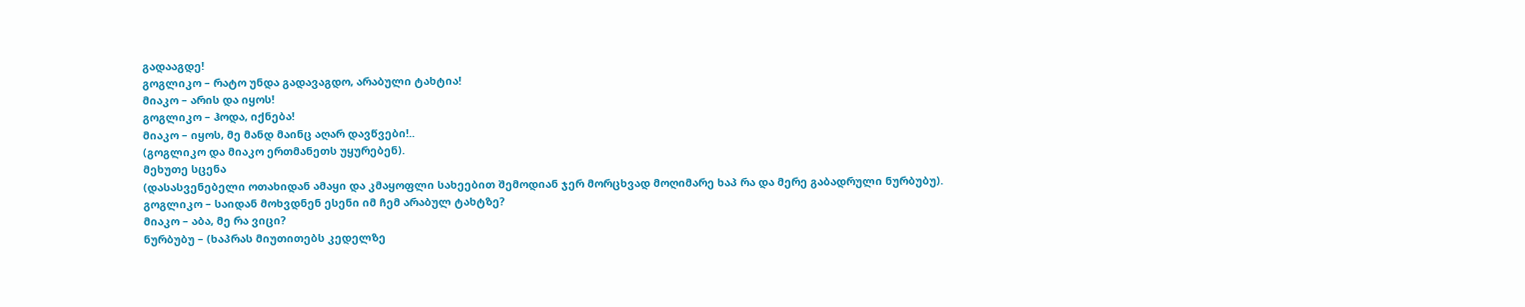გადააგდე!
გოგლიკო – რატო უნდა გადავაგდო, არაბული ტახტია!
მიაკო – არის და იყოს!
გოგლიკო – ჰოდა, იქნება!
მიაკო – იყოს, მე მანდ მაინც აღარ დავწვები!..
(გოგლიკო და მიაკო ერთმანეთს უყურებენ).
მეხუთე სცენა
(დასასვენებელი ოთახიდან ამაყი და კმაყოფლი სახეებით შემოდიან ჯერ მორცხვად მოღიმარე ხაპ რა და მერე გაბადრული ნურბუბუ).
გოგლიკო – საიდან მოხვდნენ ესენი იმ ჩემ არაბულ ტახტზე?
მიაკო – აბა, მე რა ვიცი?
ნურბუბუ – (ხაპრას მიუთითებს კედელზე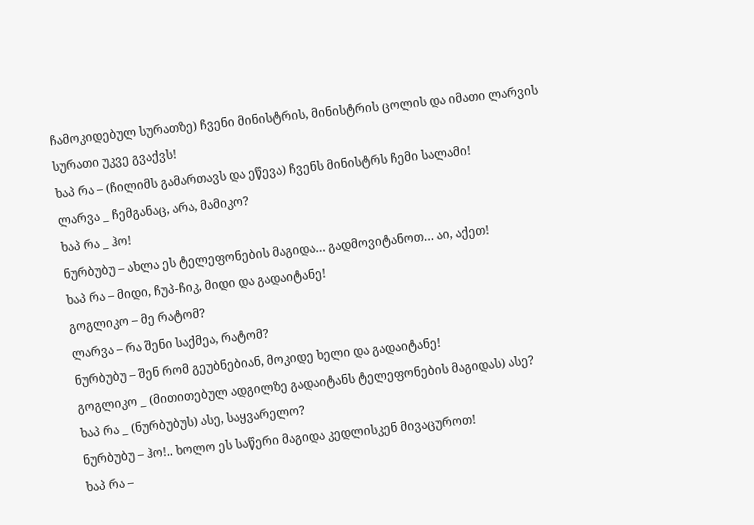ჩამოკიდებულ სურათზე) ჩვენი მინისტრის, მინისტრის ცოლის და იმათი ლარვის სურათი უკვე გვაქვს!
ხაპ რა – (ჩილიმს გამართავს და ეწევა) ჩვენს მინისტრს ჩემი სალამი!
ლარვა _ ჩემგანაც, არა, მამიკო?
ხაპ რა _ ჰო!
ნურბუბუ – ახლა ეს ტელეფონების მაგიდა… გადმოვიტანოთ… აი, აქეთ!
ხაპ რა – მიდი, ჩუპ-ჩიკ, მიდი და გადაიტანე!
გოგლიკო – მე რატომ?
ლარვა – რა შენი საქმეა, რატომ?
ნურბუბუ – შენ რომ გეუბნებიან, მოკიდე ხელი და გადაიტანე!
გოგლიკო _ (მითითებულ ადგილზე გადაიტანს ტელეფონების მაგიდას) ასე?
ხაპ რა _ (ნურბუბუს) ასე, საყვარელო?
ნურბუბუ – ჰო!.. ხოლო ეს საწერი მაგიდა კედლისკენ მივაცუროთ!
ხაპ რა –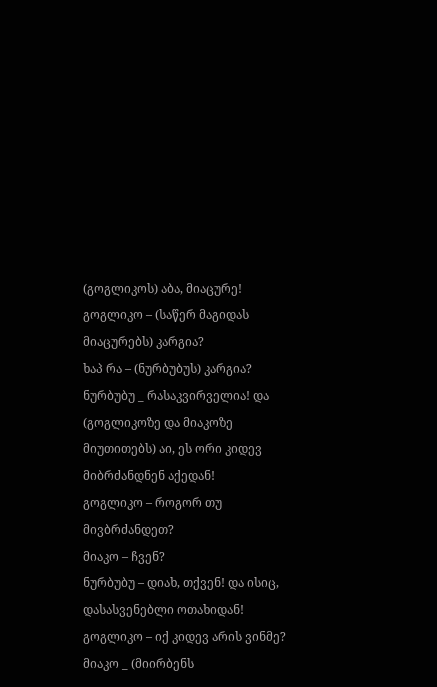(გოგლიკოს) აბა, მიაცურე!
გოგლიკო – (საწერ მაგიდას მიაცურებს) კარგია?
ხაპ რა – (ნურბუბუს) კარგია?
ნურბუბუ _ რასაკვირველია! და (გოგლიკოზე და მიაკოზე მიუთითებს) აი, ეს ორი კიდევ მიბრძანდნენ აქედან!
გოგლიკო – როგორ თუ მივბრძანდეთ?
მიაკო – ჩვენ?
ნურბუბუ – დიახ, თქვენ! და ისიც, დასასვენებლი ოთახიდან!
გოგლიკო – იქ კიდევ არის ვინმე?
მიაკო _ (მიირბენს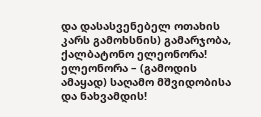და დასასვენებელ ოთახის კარს გამოხსნის) გამარჯობა, ქალბატონო ელეონორა!
ელეონორა – (გამოდის ამაყად) საღამო მშვიდობისა და ნახვამდის!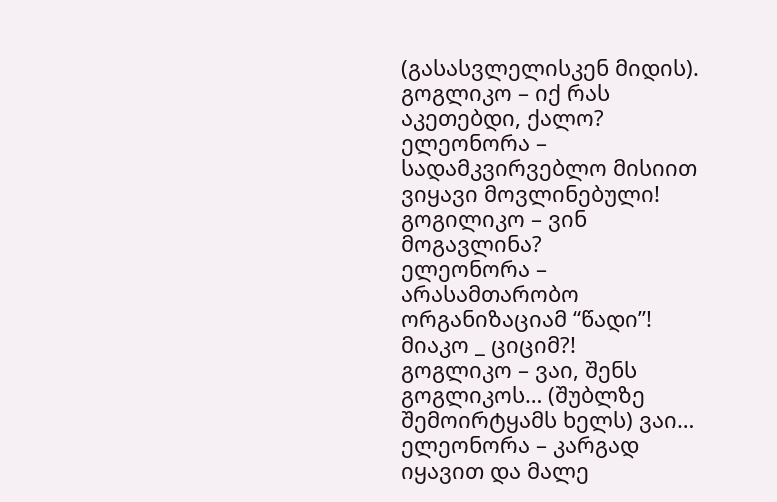(გასასვლელისკენ მიდის).
გოგლიკო – იქ რას აკეთებდი, ქალო?
ელეონორა – სადამკვირვებლო მისიით ვიყავი მოვლინებული!
გოგილიკო – ვინ მოგავლინა?
ელეონორა – არასამთარობო ორგანიზაციამ “წადი”!
მიაკო _ ციციმ?!
გოგლიკო – ვაი, შენს გოგლიკოს… (შუბლზე შემოირტყამს ხელს) ვაი…
ელეონორა – კარგად იყავით და მალე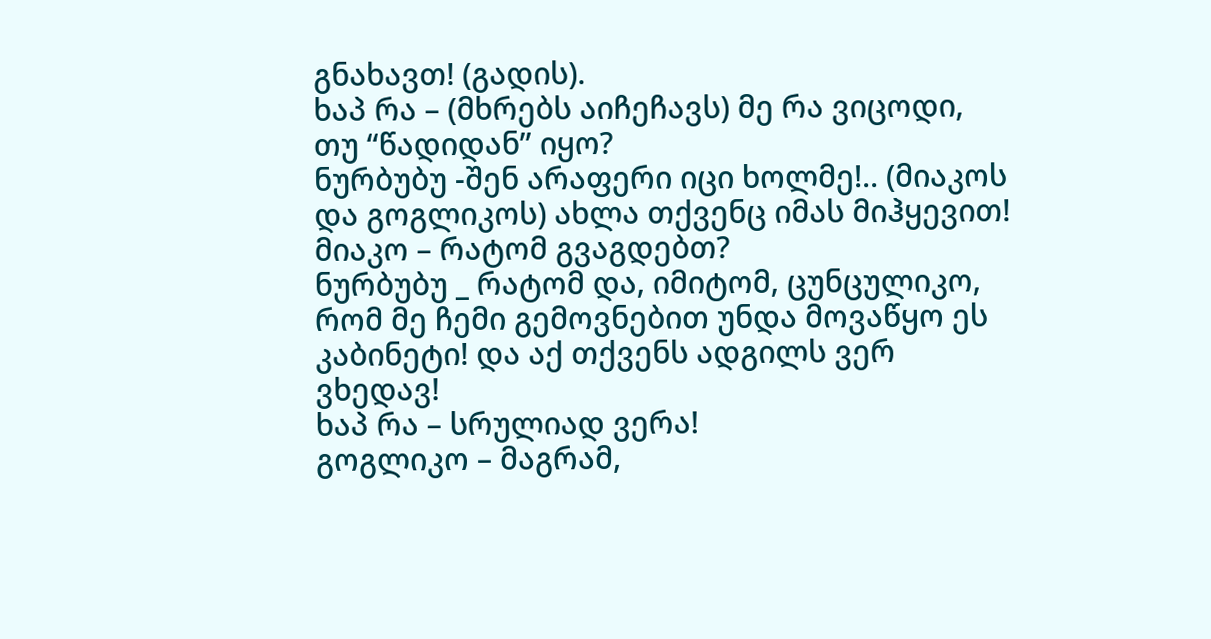გნახავთ! (გადის).
ხაპ რა – (მხრებს აიჩეჩავს) მე რა ვიცოდი, თუ “წადიდან” იყო?
ნურბუბუ -შენ არაფერი იცი ხოლმე!.. (მიაკოს და გოგლიკოს) ახლა თქვენც იმას მიჰყევით!
მიაკო – რატომ გვაგდებთ?
ნურბუბუ _ რატომ და, იმიტომ, ცუნცულიკო, რომ მე ჩემი გემოვნებით უნდა მოვაწყო ეს კაბინეტი! და აქ თქვენს ადგილს ვერ ვხედავ!
ხაპ რა – სრულიად ვერა!
გოგლიკო – მაგრამ,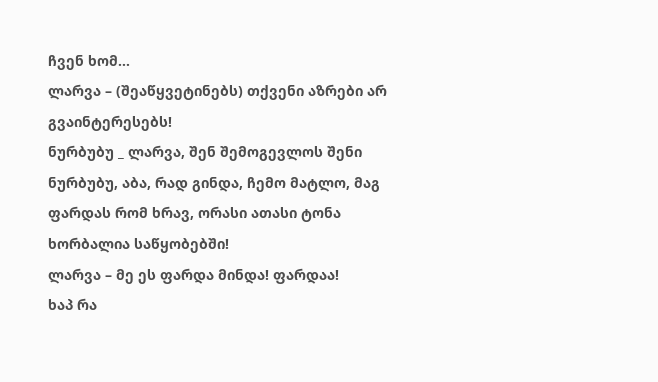ჩვენ ხომ…
ლარვა – (შეაწყვეტინებს) თქვენი აზრები არ გვაინტერესებს!
ნურბუბუ _ ლარვა, შენ შემოგევლოს შენი ნურბუბუ, აბა, რად გინდა, ჩემო მატლო, მაგ ფარდას რომ ხრავ, ორასი ათასი ტონა ხორბალია საწყობებში!
ლარვა – მე ეს ფარდა მინდა! ფარდაა!
ხაპ რა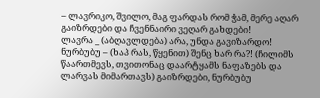– ლავრიკო, შვილო, მაგ ფარდას რომ ჭამ, მერე აღარ გაიზრდები და ჩვენნაირი ვეღარ გახდები!
ლავრა _ (აბღავლდება) არა, უნდა გავიზარდო!
ნურბუბუ – (ხაპ რას, წყენით) შენც ხარ რა?! (ჩილიმს წაართმევს, თვითონაც დაარტყამს ნაფაზებს და ლარვას მიმართავს) გაიზრდები, ნურბუბუ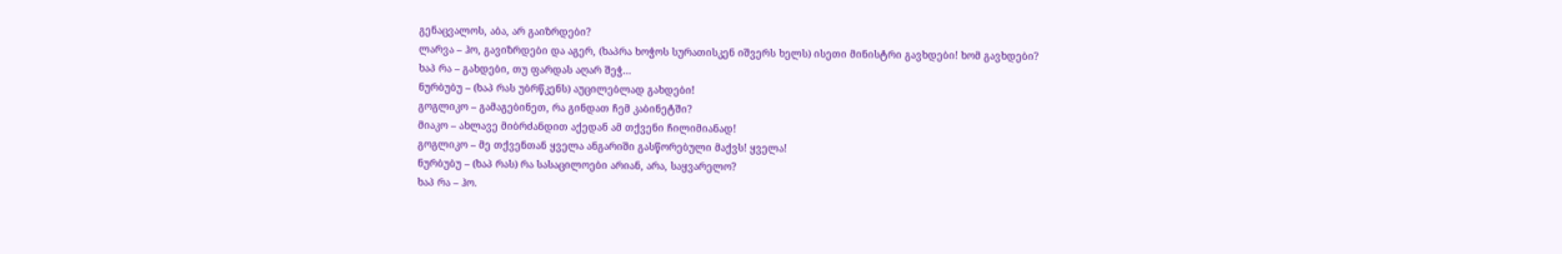გენაცვალოს, აბა, არ გაიზრდები?
ლარვა – ჰო, გავიზრდები და აგერ, (ხაპრა ხოჭოს სურათისკენ იშვერს ხელს) ისეთი მინისტრი გავხდები! ხომ გავხდები?
ხაპ რა – გახდები, თუ ფარდას აღარ შეჭ…
ნურბუბუ – (ხაპ რას უბრწკენს) აუცილებლად გახდები!
გოგლიკო – გამაგებინეთ, რა გინდათ ჩემ კაბინეტში?
მიაკო – ახლავე მიბრძანდით აქედან ამ თქვენი ჩილიმიანად!
გოგლიკო – მე თქვენთან ყველა ანგარიში გასწორებული მაქვს! ყველა!
ნურბუბუ – (ხაპ რას) რა სასაცილოები არიან, არა, საყვარელო?
ხაპ რა – ჰო.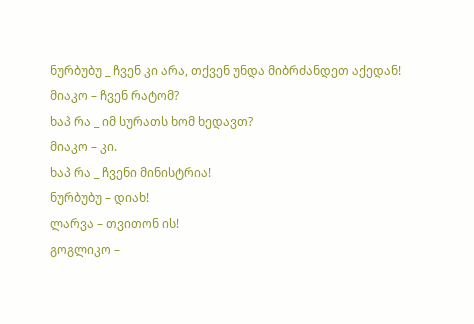ნურბუბუ _ ჩვენ კი არა, თქვენ უნდა მიბრძანდეთ აქედან!
მიაკო – ჩვენ რატომ?
ხაპ რა _ იმ სურათს ხომ ხედავთ?
მიაკო – კი.
ხაპ რა _ ჩვენი მინისტრია!
ნურბუბუ – დიახ!
ლარვა – თვითონ ის!
გოგლიკო –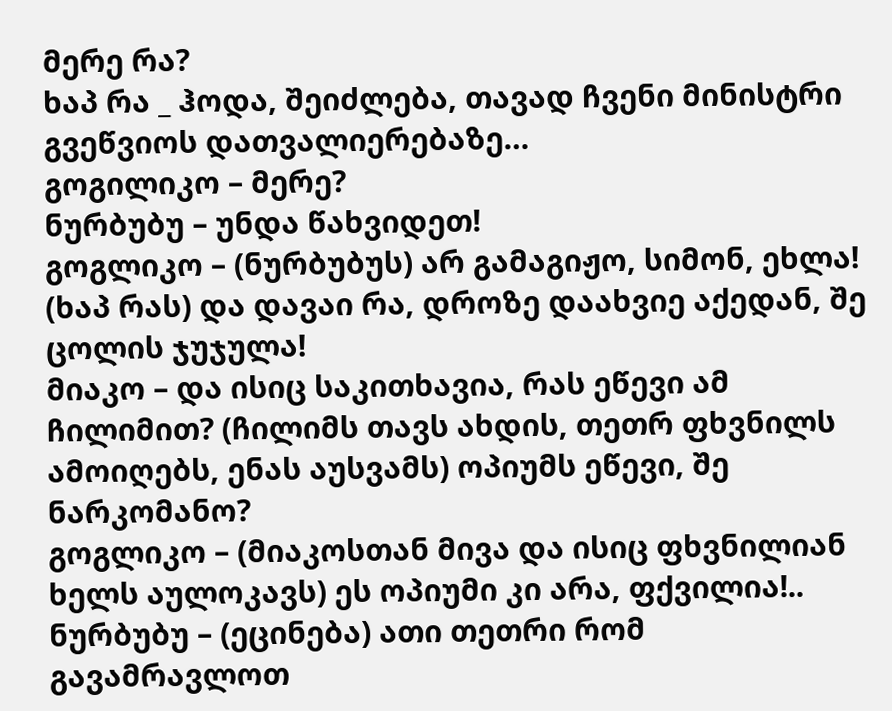მერე რა?
ხაპ რა _ ჰოდა, შეიძლება, თავად ჩვენი მინისტრი გვეწვიოს დათვალიერებაზე…
გოგილიკო – მერე?
ნურბუბუ – უნდა წახვიდეთ!
გოგლიკო – (ნურბუბუს) არ გამაგიჟო, სიმონ, ეხლა! (ხაპ რას) და დავაი რა, დროზე დაახვიე აქედან, შე ცოლის ჯუჯულა!
მიაკო – და ისიც საკითხავია, რას ეწევი ამ ჩილიმით? (ჩილიმს თავს ახდის, თეთრ ფხვნილს ამოიღებს, ენას აუსვამს) ოპიუმს ეწევი, შე ნარკომანო?
გოგლიკო – (მიაკოსთან მივა და ისიც ფხვნილიან ხელს აულოკავს) ეს ოპიუმი კი არა, ფქვილია!..
ნურბუბუ – (ეცინება) ათი თეთრი რომ გავამრავლოთ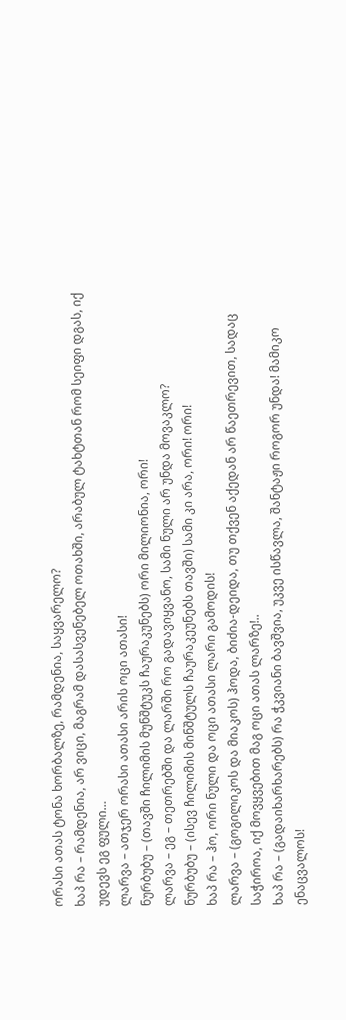ორასი ათას ტონა ხორბალზე, რამდენია, საყვარელო?
ხაპ რა – რამდენია, არ ვიცი, მაგრამ დასასვენებელ ოთახში, არაბულ ტახტთან რომ სეიფი დგას, იქ უდევს ეგ ფული…
ლარვა – ათჯერ ორასი ათასი არის ოცი ათასი!
ნურბუბუ – (თავში ჩილიმის მუნშტუკს ჩაურაკუნებს) ორი მილიონია, ორი!
ლარვა – ეგ – თეთრებში და ლარში რო გადავიყვანო, სამი ნული არ უნდა მოვაკლო?
ნურბუბუ – (ისევ ჩილიმის მინშტულს ჩაურაკეუნებს თავში) სამი კი არა, ორი! ორი!
ხაპ რა – ჰო, ორი ნული და ოცი ათასი ლარი გამოდის!
ლარვა – (გოგილიკოს და მიაკოს) ჰოდა, ბიძია-დეიდა, თუ თქვენ აქედან არ წაეთრევით, სადაც საჭიროა, იქ მოვყვებით მაგ ოცი ათას ლარზე!..
ხაპ რა – (გადაიხარხარებს) რა ჭკვიანი ბავშვია, უკვე ისწავლა, შანტაჟი როგორ უნდა! მამიკო ენაცვალოს!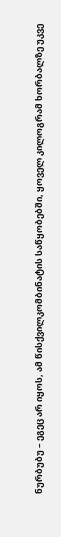ნურბუბუ – ეგეც არ იყოს, ამ წისქვილკომბინატის საწყობებში, ყოველ კილოგრამ ხორბალზე უკვე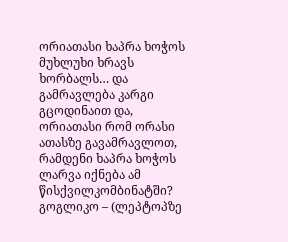ორიათასი ხაპრა ხოჭოს მუხლუხი ხრავს ხორბალს… და გამრავლება კარგი გცოდინაით და, ორიათასი რომ ორასი ათასზე გავამრავლოთ, რამდენი ხაპრა ხოჭოს ლარვა იქნება ამ წისქვილკომბინატში?
გოგლიკო – (ლეპტოპზე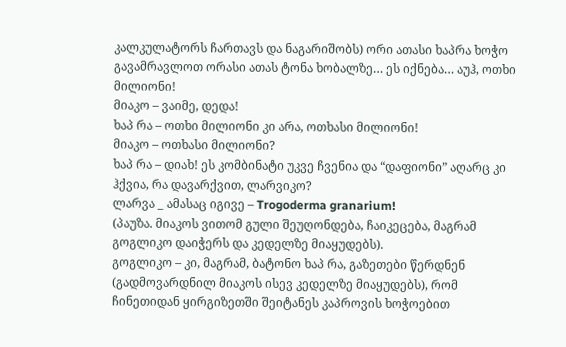კალკულატორს ჩართავს და ნაგარიშობს) ორი ათასი ხაპრა ხოჭო გავამრავლოთ ორასი ათას ტონა ხობალზე… ეს იქნება… აუჰ, ოთხი მილიონი!
მიაკო – ვაიმე, დედა!
ხაპ რა – ოთხი მილიონი კი არა, ოთხასი მილიონი!
მიაკო – ოთხასი მილიონი?
ხაპ რა – დიახ! ეს კომბინატი უკვე ჩვენია და “დაფიონი” აღარც კი ჰქვია, რა დავარქვით, ლარვიკო?
ლარვა _ ამასაც იგივე – Trogoderma granarium!
(პაუზა. მიაკოს ვითომ გული შეუღონდება, ჩაიკეცება, მაგრამ გოგლიკო დაიჭერს და კედელზე მიაყუდებს).
გოგლიკო – კი, მაგრამ, ბატონო ხაპ რა, გაზეთები წერდნენ (გადმოვარდნილ მიაკოს ისევ კედელზე მიაყუდებს), რომ ჩინეთიდან ყირგიზეთში შეიტანეს კაპროვის ხოჭოებით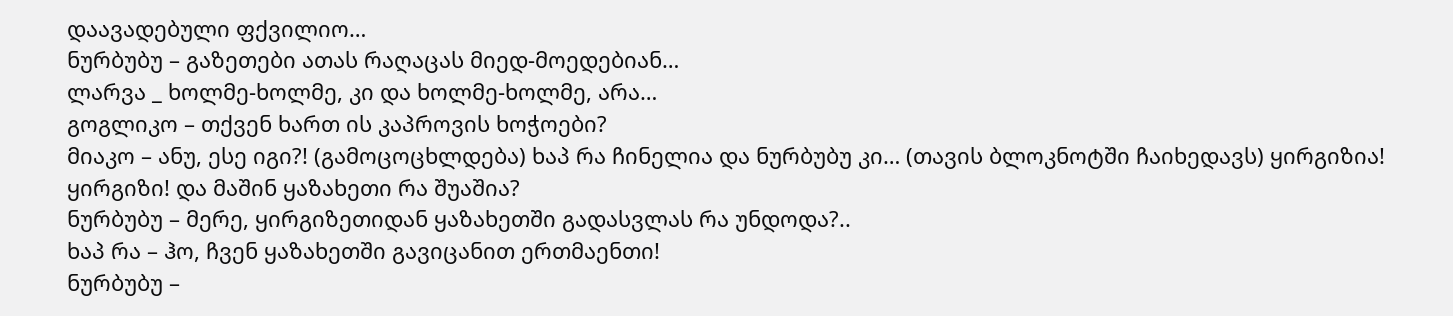დაავადებული ფქვილიო…
ნურბუბუ – გაზეთები ათას რაღაცას მიედ-მოედებიან…
ლარვა _ ხოლმე-ხოლმე, კი და ხოლმე-ხოლმე, არა…
გოგლიკო – თქვენ ხართ ის კაპროვის ხოჭოები?
მიაკო – ანუ, ესე იგი?! (გამოცოცხლდება) ხაპ რა ჩინელია და ნურბუბუ კი… (თავის ბლოკნოტში ჩაიხედავს) ყირგიზია! ყირგიზი! და მაშინ ყაზახეთი რა შუაშია?
ნურბუბუ – მერე, ყირგიზეთიდან ყაზახეთში გადასვლას რა უნდოდა?..
ხაპ რა – ჰო, ჩვენ ყაზახეთში გავიცანით ერთმაენთი!
ნურბუბუ –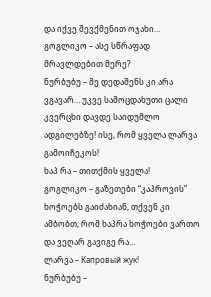და იქვე შევქმენით ოჯახი…
გოგლიკო – ასე სწრაფად მრავლდებით მერე?
ნურბუბუ – მე დედაშენს კი არა ვგავარ… უკვე სამოცდახუთი ცალი კვერცხი დავდე საიდუმლო ადგილებზე! ისე, რომ ყველა ლარვა გამოიჩეკოს!
ხაპ რა – თითქმის ყველა!
გოგლიკო – გაზეთები “კაპროვის” ხოჭოებს გაიძახიან, თქვენ კი ამბობთ, რომ ხაპრა ხოჭოები ვართო და ვეღარ გავიგე რა…
ლარვა – Капровый жук!
ნურბუბუ –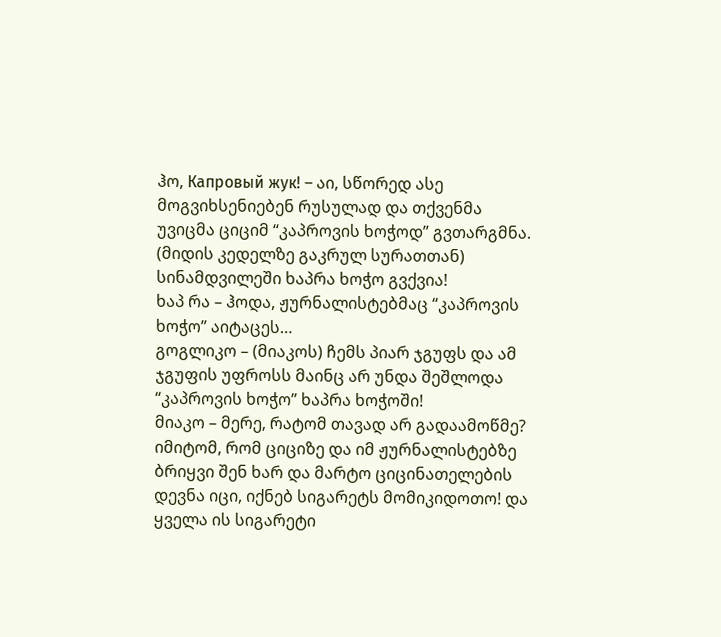ჰო, Капровый жук! – აი, სწორედ ასე მოგვიხსენიებენ რუსულად და თქვენმა უვიცმა ციციმ “კაპროვის ხოჭოდ” გვთარგმნა. (მიდის კედელზე გაკრულ სურათთან) სინამდვილეში ხაპრა ხოჭო გვქვია!
ხაპ რა – ჰოდა, ჟურნალისტებმაც “კაპროვის ხოჭო” აიტაცეს…
გოგლიკო – (მიაკოს) ჩემს პიარ ჯგუფს და ამ ჯგუფის უფროსს მაინც არ უნდა შეშლოდა “კაპროვის ხოჭო” ხაპრა ხოჭოში!
მიაკო – მერე, რატომ თავად არ გადაამოწმე? იმიტომ, რომ ციციზე და იმ ჟურნალისტებზე ბრიყვი შენ ხარ და მარტო ციცინათელების დევნა იცი, იქნებ სიგარეტს მომიკიდოთო! და ყველა ის სიგარეტი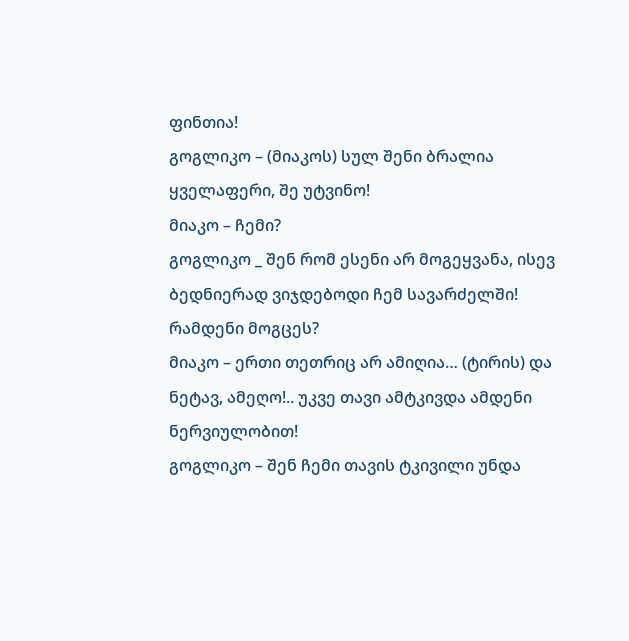ფინთია!
გოგლიკო – (მიაკოს) სულ შენი ბრალია ყველაფერი, შე უტვინო!
მიაკო – ჩემი?
გოგლიკო _ შენ რომ ესენი არ მოგეყვანა, ისევ ბედნიერად ვიჯდებოდი ჩემ სავარძელში! რამდენი მოგცეს?
მიაკო – ერთი თეთრიც არ ამიღია… (ტირის) და ნეტავ, ამეღო!.. უკვე თავი ამტკივდა ამდენი ნერვიულობით!
გოგლიკო – შენ ჩემი თავის ტკივილი უნდა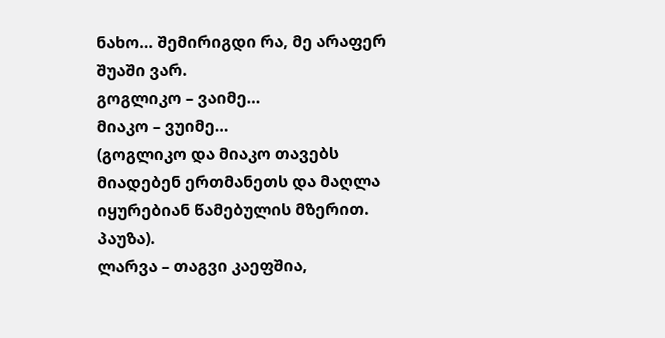ნახო… შემირიგდი რა, მე არაფერ შუაში ვარ.
გოგლიკო – ვაიმე…
მიაკო – ვუიმე…
(გოგლიკო და მიაკო თავებს მიადებენ ერთმანეთს და მაღლა იყურებიან წამებულის მზერით. პაუზა).
ლარვა – თაგვი კაეფშია,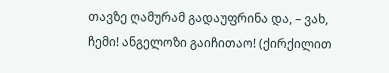თავზე ღამურამ გადაუფრინა და, – ვახ, ჩემი! ანგელოზი გაიჩითაო! (ქირქილით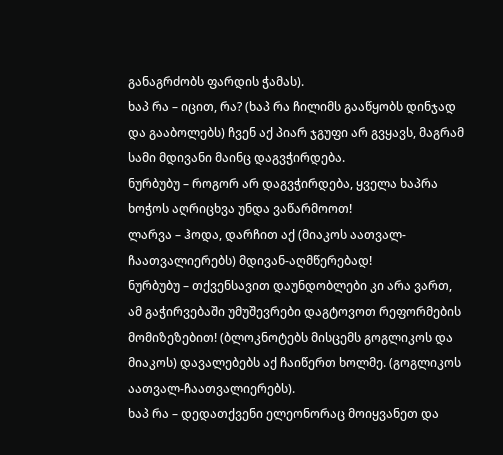განაგრძობს ფარდის ჭამას).
ხაპ რა – იცით, რა? (ხაპ რა ჩილიმს გააწყობს დინჯად და გააბოლებს) ჩვენ აქ პიარ ჯგუფი არ გვყავს, მაგრამ სამი მდივანი მაინც დაგვჭირდება.
ნურბუბუ – როგორ არ დაგვჭირდება, ყველა ხაპრა ხოჭოს აღრიცხვა უნდა ვაწარმოოთ!
ლარვა – ჰოდა, დარჩით აქ (მიაკოს აათვალ-ჩაათვალიერებს) მდივან-აღმწერებად!
ნურბუბუ – თქვენსავით დაუნდობლები კი არა ვართ, ამ გაჭირვებაში უმუშევრები დაგტოვოთ რეფორმების მომიზეზებით! (ბლოკნოტებს მისცემს გოგლიკოს და მიაკოს) დავალებებს აქ ჩაიწერთ ხოლმე. (გოგლიკოს აათვალ-ჩაათვალიერებს).
ხაპ რა – დედათქვენი ელეონორაც მოიყვანეთ და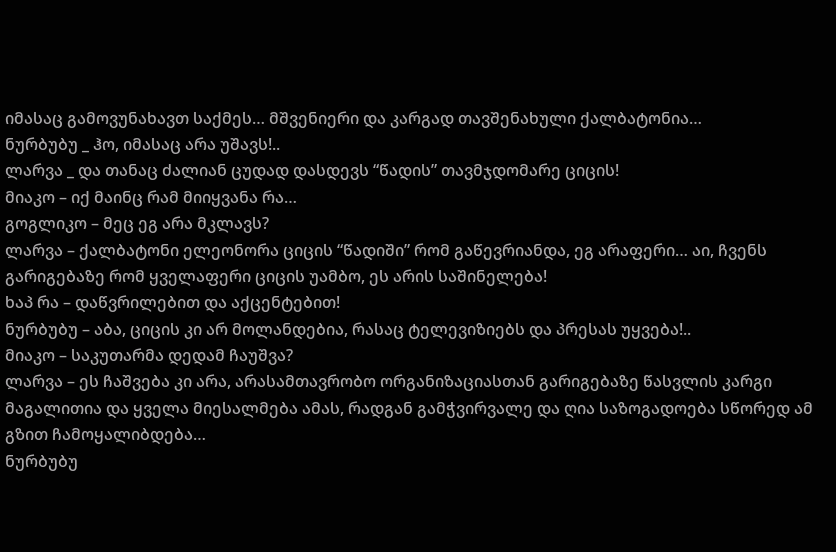იმასაც გამოვუნახავთ საქმეს… მშვენიერი და კარგად თავშენახული ქალბატონია…
ნურბუბუ _ ჰო, იმასაც არა უშავს!..
ლარვა _ და თანაც ძალიან ცუდად დასდევს “წადის” თავმჯდომარე ციცის!
მიაკო – იქ მაინც რამ მიიყვანა რა…
გოგლიკო – მეც ეგ არა მკლავს?
ლარვა – ქალბატონი ელეონორა ციცის “წადიში” რომ გაწევრიანდა, ეგ არაფერი… აი, ჩვენს გარიგებაზე რომ ყველაფერი ციცის უამბო, ეს არის საშინელება!
ხაპ რა – დაწვრილებით და აქცენტებით!
ნურბუბუ – აბა, ციცის კი არ მოლანდებია, რასაც ტელევიზიებს და პრესას უყვება!..
მიაკო – საკუთარმა დედამ ჩაუშვა?
ლარვა – ეს ჩაშვება კი არა, არასამთავრობო ორგანიზაციასთან გარიგებაზე წასვლის კარგი მაგალითია და ყველა მიესალმება ამას, რადგან გამჭვირვალე და ღია საზოგადოება სწორედ ამ გზით ჩამოყალიბდება…
ნურბუბუ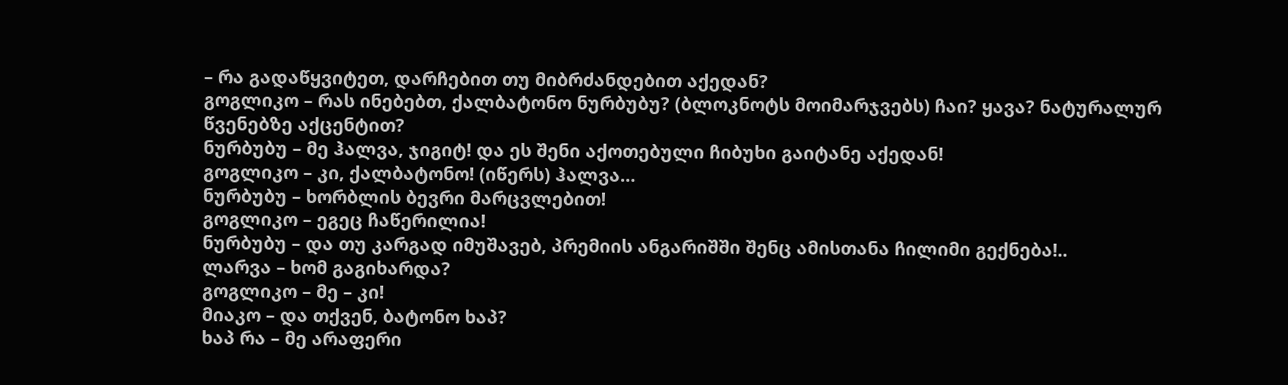– რა გადაწყვიტეთ, დარჩებით თუ მიბრძანდებით აქედან?
გოგლიკო – რას ინებებთ, ქალბატონო ნურბუბუ? (ბლოკნოტს მოიმარჯვებს) ჩაი? ყავა? ნატურალურ წვენებზე აქცენტით?
ნურბუბუ – მე ჰალვა, ჯიგიტ! და ეს შენი აქოთებული ჩიბუხი გაიტანე აქედან!
გოგლიკო – კი, ქალბატონო! (იწერს) ჰალვა…
ნურბუბუ – ხორბლის ბევრი მარცვლებით!
გოგლიკო – ეგეც ჩაწერილია!
ნურბუბუ – და თუ კარგად იმუშავებ, პრემიის ანგარიშში შენც ამისთანა ჩილიმი გექნება!..
ლარვა – ხომ გაგიხარდა?
გოგლიკო – მე – კი!
მიაკო – და თქვენ, ბატონო ხაპ?
ხაპ რა – მე არაფერი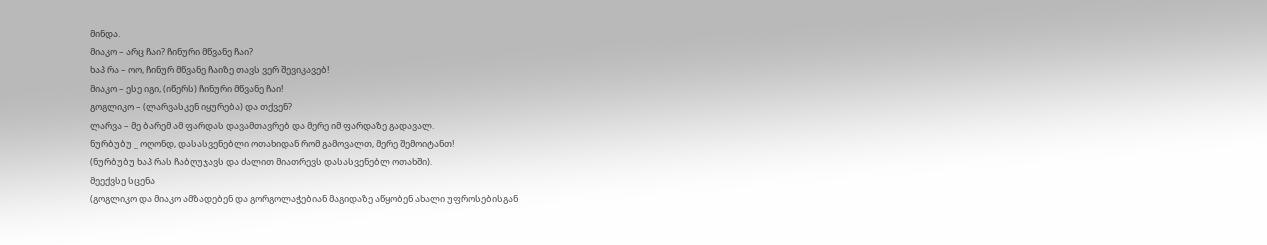მინდა.
მიაკო – არც ჩაი? ჩინური მწვანე ჩაი?
ხაპ რა – ოო, ჩინურ მწვანე ჩაიზე თავს ვერ შევიკავებ!
მიაკო – ესე იგი, (იწერს) ჩინური მწვანე ჩაი!
გოგლიკო – (ლარვასკენ იყურება) და თქვენ?
ლარვა – მე ბარემ ამ ფარდას დავამთავრებ და მერე იმ ფარდაზე გადავალ.
ნურბუბუ _ ოღონდ, დასასვენებლი ოთახიდან რომ გამოვალთ, მერე შემოიტანთ!
(ნურბუბუ ხაპ რას ჩაბღუჯავს და ძალით მიათრევს დასასვენებლ ოთახში).
მეექვსე სცენა
(გოგლიკო და მიაკო ამზადებენ და გორგოლაჭებიან მაგიდაზე აწყობენ ახალი უფროსებისგან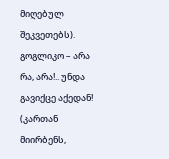მიღებულ შეკვეთებს).
გოგლიკო – არა რა, არა!.. უნდა გავიქცე აქედან! (კართან მიირბენს,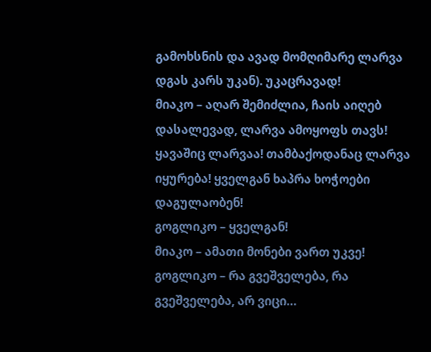გამოხსნის და ავად მომღიმარე ლარვა დგას კარს უკან). უკაცრავად!
მიაკო – აღარ შემიძლია, ჩაის აიღებ დასალევად, ლარვა ამოყოფს თავს! ყავაშიც ლარვაა! თამბაქოდანაც ლარვა იყურება! ყველგან ხაპრა ხოჭოები დაგულაობენ!
გოგლიკო – ყველგან!
მიაკო – ამათი მონები ვართ უკვე!
გოგლიკო – რა გვეშველება, რა გვეშველება, არ ვიცი…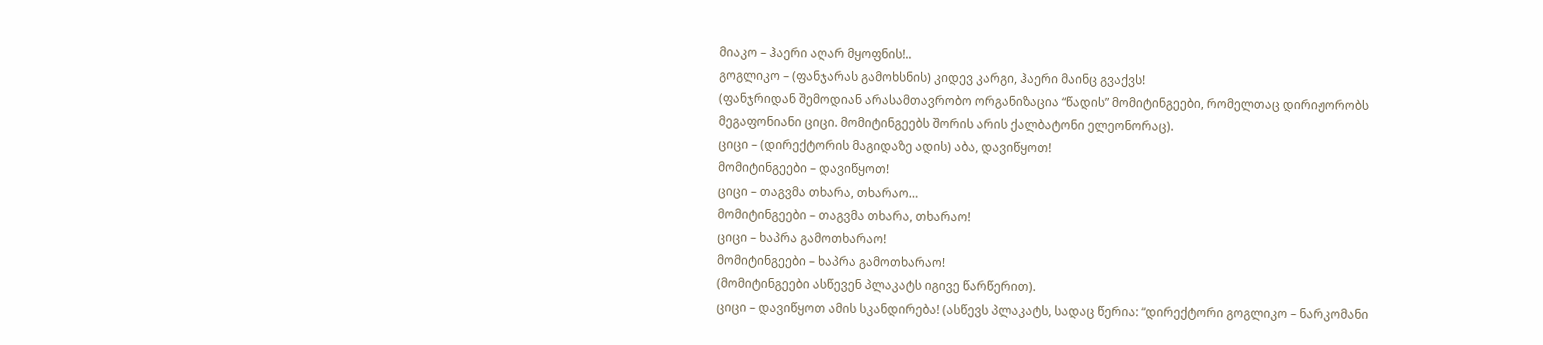მიაკო – ჰაერი აღარ მყოფნის!..
გოგლიკო – (ფანჯარას გამოხსნის) კიდევ კარგი, ჰაერი მაინც გვაქვს!
(ფანჯრიდან შემოდიან არასამთავრობო ორგანიზაცია “წადის” მომიტინგეები, რომელთაც დირიჟორობს მეგაფონიანი ციცი. მომიტინგეებს შორის არის ქალბატონი ელეონორაც).
ციცი – (დირექტორის მაგიდაზე ადის) აბა, დავიწყოთ!
მომიტინგეები – დავიწყოთ!
ციცი – თაგვმა თხარა, თხარაო…
მომიტინგეები – თაგვმა თხარა, თხარაო!
ციცი – ხაპრა გამოთხარაო!
მომიტინგეები – ხაპრა გამოთხარაო!
(მომიტინგეები ასწევენ პლაკატს იგივე წარწერით).
ციცი – დავიწყოთ ამის სკანდირება! (ასწევს პლაკატს, სადაც წერია: “დირექტორი გოგლიკო – ნარკომანი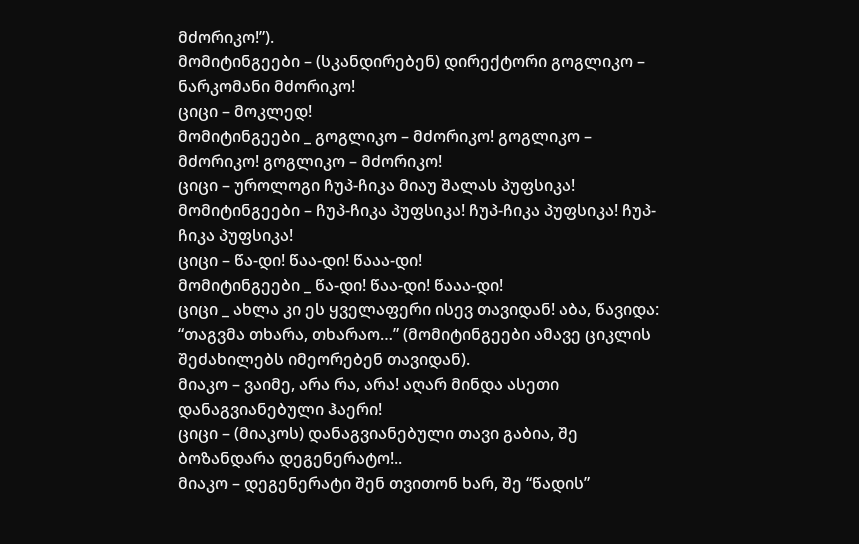მძორიკო!”).
მომიტინგეები – (სკანდირებენ) დირექტორი გოგლიკო – ნარკომანი მძორიკო!
ციცი – მოკლედ!
მომიტინგეები _ გოგლიკო – მძორიკო! გოგლიკო – მძორიკო! გოგლიკო – მძორიკო!
ციცი – უროლოგი ჩუპ-ჩიკა მიაუ შალას პუფსიკა!
მომიტინგეები – ჩუპ-ჩიკა პუფსიკა! ჩუპ-ჩიკა პუფსიკა! ჩუპ-ჩიკა პუფსიკა!
ციცი – წა-დი! წაა-დი! წააა-დი!
მომიტინგეები _ წა-დი! წაა-დი! წააა-დი!
ციცი _ ახლა კი ეს ყველაფერი ისევ თავიდან! აბა, წავიდა: “თაგვმა თხარა, თხარაო…” (მომიტინგეები ამავე ციკლის შეძახილებს იმეორებენ თავიდან).
მიაკო – ვაიმე, არა რა, არა! აღარ მინდა ასეთი დანაგვიანებული ჰაერი!
ციცი – (მიაკოს) დანაგვიანებული თავი გაბია, შე ბოზანდარა დეგენერატო!..
მიაკო – დეგენერატი შენ თვითონ ხარ, შე “წადის”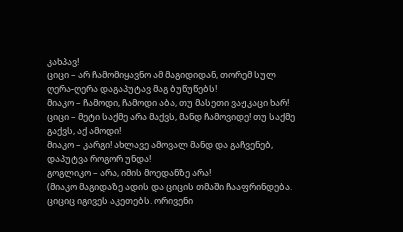კახპავ!
ციცი – არ ჩამომიყავნო ამ მაგიდიდან, თორემ სულ ღერა-ღერა დაგაპუტავ მაგ ბუწუწებს!
მიაკო – ჩამოდი, ჩამოდი აბა, თუ მასეთი ვაჟკაცი ხარ!
ციცი – მეტი საქმე არა მაქვს, მანდ ჩამოვიდე! თუ საქმე გაქვს, აქ ამოდი!
მიაკო – კარგი! ახლავე ამოვალ მანდ და გაჩვენებ, დაპუტვა როგორ უნდა!
გოგლიკო – არა, იმის მოედანზე არა!
(მიაკო მაგიდაზე ადის და ციცის თმაში ჩააფრინდება.
ციციც იგივეს აკეთებს. ორივენი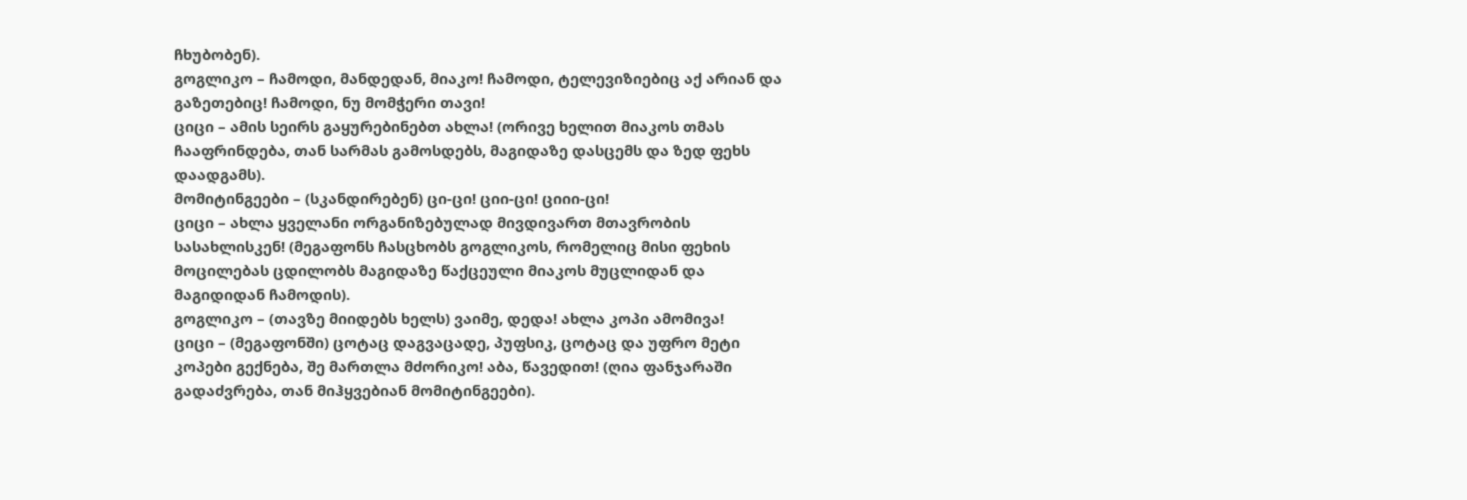ჩხუბობენ).
გოგლიკო – ჩამოდი, მანდედან, მიაკო! ჩამოდი, ტელევიზიებიც აქ არიან და გაზეთებიც! ჩამოდი, ნუ მომჭერი თავი!
ციცი – ამის სეირს გაყურებინებთ ახლა! (ორივე ხელით მიაკოს თმას ჩააფრინდება, თან სარმას გამოსდებს, მაგიდაზე დასცემს და ზედ ფეხს დაადგამს).
მომიტინგეები – (სკანდირებენ) ცი-ცი! ციი-ცი! ციიი-ცი!
ციცი – ახლა ყველანი ორგანიზებულად მივდივართ მთავრობის სასახლისკენ! (მეგაფონს ჩასცხობს გოგლიკოს, რომელიც მისი ფეხის მოცილებას ცდილობს მაგიდაზე წაქცეული მიაკოს მუცლიდან და მაგიდიდან ჩამოდის).
გოგლიკო – (თავზე მიიდებს ხელს) ვაიმე, დედა! ახლა კოპი ამომივა!
ციცი – (მეგაფონში) ცოტაც დაგვაცადე, პუფსიკ, ცოტაც და უფრო მეტი კოპები გექნება, შე მართლა მძორიკო! აბა, წავედით! (ღია ფანჯარაში გადაძვრება, თან მიჰყვებიან მომიტინგეები).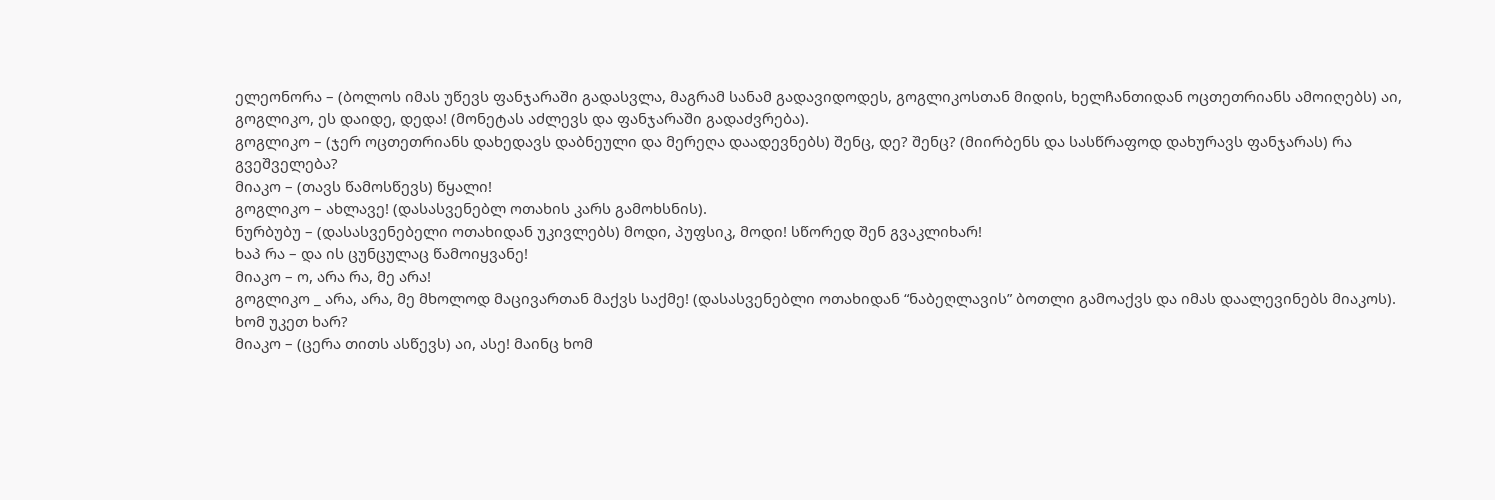ელეონორა – (ბოლოს იმას უწევს ფანჯარაში გადასვლა, მაგრამ სანამ გადავიდოდეს, გოგლიკოსთან მიდის, ხელჩანთიდან ოცთეთრიანს ამოიღებს) აი, გოგლიკო, ეს დაიდე, დედა! (მონეტას აძლევს და ფანჯარაში გადაძვრება).
გოგლიკო – (ჯერ ოცთეთრიანს დახედავს დაბნეული და მერეღა დაადევნებს) შენც, დე? შენც? (მიირბენს და სასწრაფოდ დახურავს ფანჯარას) რა გვეშველება?
მიაკო – (თავს წამოსწევს) წყალი!
გოგლიკო – ახლავე! (დასასვენებლ ოთახის კარს გამოხსნის).
ნურბუბუ – (დასასვენებელი ოთახიდან უკივლებს) მოდი, პუფსიკ, მოდი! სწორედ შენ გვაკლიხარ!
ხაპ რა – და ის ცუნცულაც წამოიყვანე!
მიაკო – ო, არა რა, მე არა!
გოგლიკო _ არა, არა, მე მხოლოდ მაცივართან მაქვს საქმე! (დასასვენებლი ოთახიდან “ნაბეღლავის” ბოთლი გამოაქვს და იმას დაალევინებს მიაკოს). ხომ უკეთ ხარ?
მიაკო – (ცერა თითს ასწევს) აი, ასე! მაინც ხომ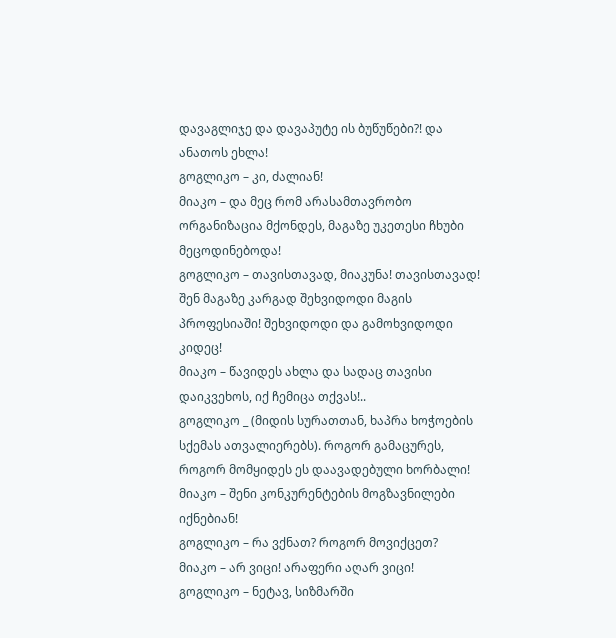დავაგლიჯე და დავაპუტე ის ბუწუწები?! და ანათოს ეხლა!
გოგლიკო – კი, ძალიან!
მიაკო – და მეც რომ არასამთავრობო ორგანიზაცია მქონდეს, მაგაზე უკეთესი ჩხუბი მეცოდინებოდა!
გოგლიკო – თავისთავად, მიაკუნა! თავისთავად! შენ მაგაზე კარგად შეხვიდოდი მაგის პროფესიაში! შეხვიდოდი და გამოხვიდოდი კიდეც!
მიაკო – წავიდეს ახლა და სადაც თავისი დაიკვეხოს, იქ ჩემიცა თქვას!..
გოგლიკო _ (მიდის სურათთან, ხაპრა ხოჭოების სქემას ათვალიერებს). როგორ გამაცურეს, როგორ მომყიდეს ეს დაავადებული ხორბალი!
მიაკო – შენი კონკურენტების მოგზავნილები იქნებიან!
გოგლიკო – რა ვქნათ? როგორ მოვიქცეთ?
მიაკო – არ ვიცი! არაფერი აღარ ვიცი!
გოგლიკო – ნეტავ, სიზმარში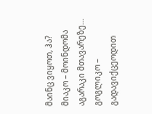მაინც ვიყოთ, ჰა?
მიაკო – მოინდომა აგარაკი მთავარეზე…
გოგლიკო – გადავიქცეოდით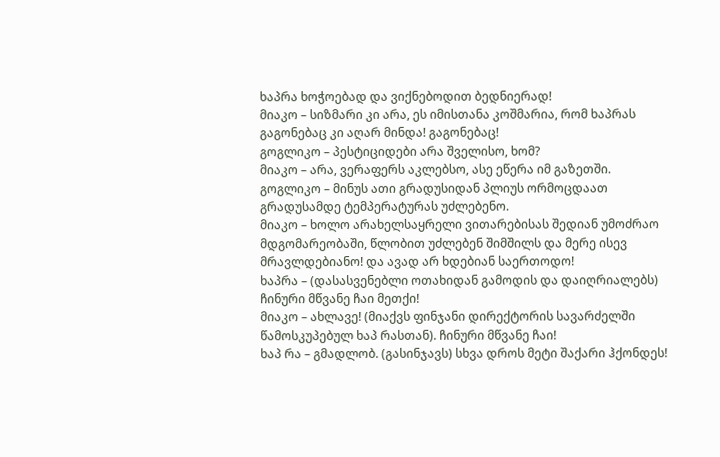ხაპრა ხოჭოებად და ვიქნებოდით ბედნიერად!
მიაკო – სიზმარი კი არა, ეს იმისთანა კოშმარია, რომ ხაპრას გაგონებაც კი აღარ მინდა! გაგონებაც!
გოგლიკო – პესტიციდები არა შველისო, ხომ?
მიაკო – არა, ვერაფერს აკლებსო, ასე ეწერა იმ გაზეთში.
გოგლიკო – მინუს ათი გრადუსიდან პლიუს ორმოცდაათ გრადუსამდე ტემპერატურას უძლებენო.
მიაკო – ხოლო არახელსაყრელი ვითარებისას შედიან უმოძრაო მდგომარეობაში, წლობით უძლებენ შიმშილს და მერე ისევ მრავლდებიანო! და ავად არ ხდებიან საერთოდო!
ხაპრა – (დასასვენებლი ოთახიდან გამოდის და დაიღრიალებს) ჩინური მწვანე ჩაი მეთქი!
მიაკო – ახლავე! (მიაქვს ფინჯანი დირექტორის სავარძელში წამოსკუპებულ ხაპ რასთან). ჩინური მწვანე ჩაი!
ხაპ რა – გმადლობ. (გასინჯავს) სხვა დროს მეტი შაქარი ჰქონდეს!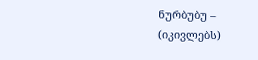ნურბუბუ – (იკივლებს)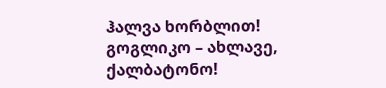ჰალვა ხორბლით!
გოგლიკო – ახლავე, ქალბატონო!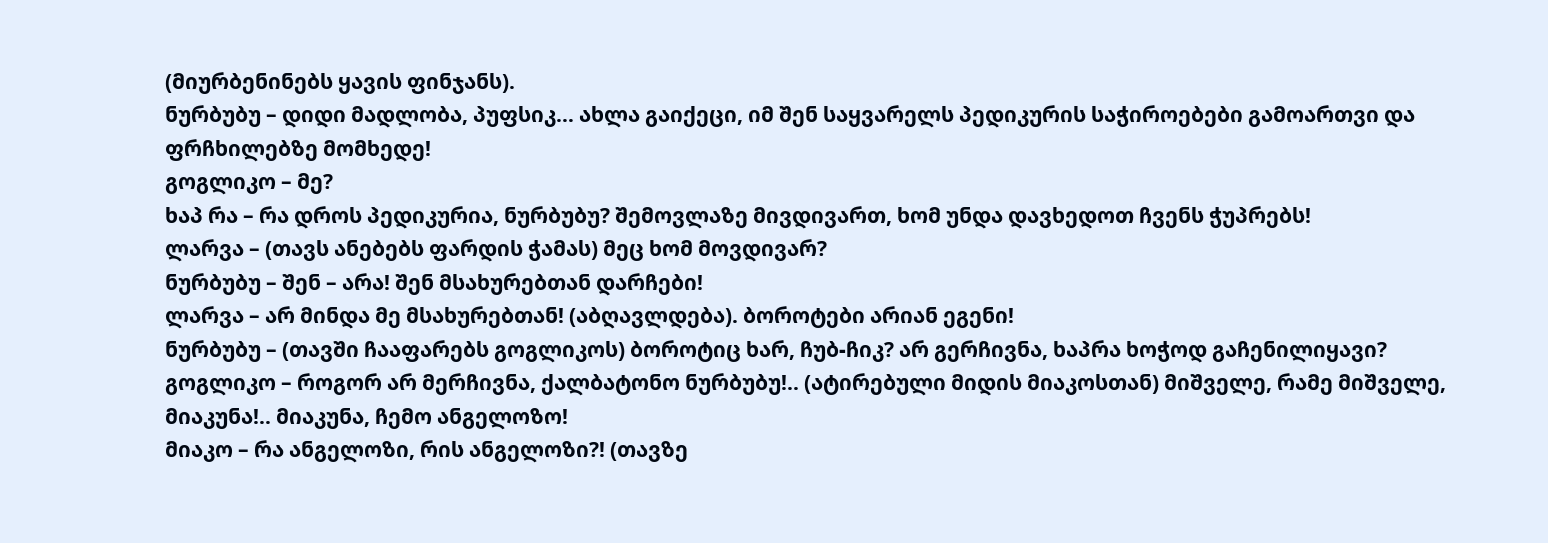(მიურბენინებს ყავის ფინჯანს).
ნურბუბუ – დიდი მადლობა, პუფსიკ… ახლა გაიქეცი, იმ შენ საყვარელს პედიკურის საჭიროებები გამოართვი და ფრჩხილებზე მომხედე!
გოგლიკო – მე?
ხაპ რა – რა დროს პედიკურია, ნურბუბუ? შემოვლაზე მივდივართ, ხომ უნდა დავხედოთ ჩვენს ჭუპრებს!
ლარვა – (თავს ანებებს ფარდის ჭამას) მეც ხომ მოვდივარ?
ნურბუბუ – შენ – არა! შენ მსახურებთან დარჩები!
ლარვა – არ მინდა მე მსახურებთან! (აბღავლდება). ბოროტები არიან ეგენი!
ნურბუბუ – (თავში ჩააფარებს გოგლიკოს) ბოროტიც ხარ, ჩუბ-ჩიკ? არ გერჩივნა, ხაპრა ხოჭოდ გაჩენილიყავი?
გოგლიკო – როგორ არ მერჩივნა, ქალბატონო ნურბუბუ!.. (ატირებული მიდის მიაკოსთან) მიშველე, რამე მიშველე, მიაკუნა!.. მიაკუნა, ჩემო ანგელოზო!
მიაკო – რა ანგელოზი, რის ანგელოზი?! (თავზე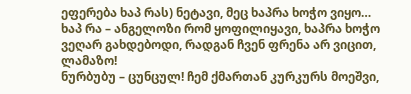ეფერება ხაპ რას) ნეტავი, მეც ხაპრა ხოჭო ვიყო…
ხაპ რა – ანგელოზი რომ ყოფილიყავი, ხაპრა ხოჭო ვეღარ გახდებოდი, რადგან ჩვენ ფრენა არ ვიცით, ლამაზო!
ნურბუბუ – ცუნცულ! ჩემ ქმართან კურკურს მოეშვი,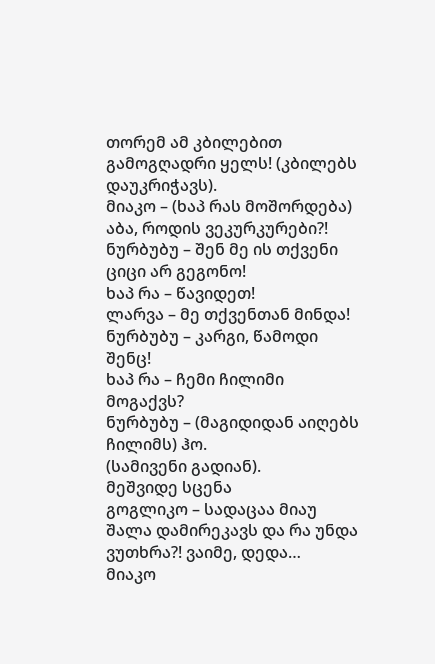თორემ ამ კბილებით გამოგღადრი ყელს! (კბილებს დაუკრიჭავს).
მიაკო – (ხაპ რას მოშორდება) აბა, როდის ვეკურკურები?!
ნურბუბუ – შენ მე ის თქვენი ციცი არ გეგონო!
ხაპ რა – წავიდეთ!
ლარვა – მე თქვენთან მინდა!
ნურბუბუ – კარგი, წამოდი შენც!
ხაპ რა – ჩემი ჩილიმი მოგაქვს?
ნურბუბუ – (მაგიდიდან აიღებს ჩილიმს) ჰო.
(სამივენი გადიან).
მეშვიდე სცენა
გოგლიკო – სადაცაა მიაუ შალა დამირეკავს და რა უნდა ვუთხრა?! ვაიმე, დედა…
მიაკო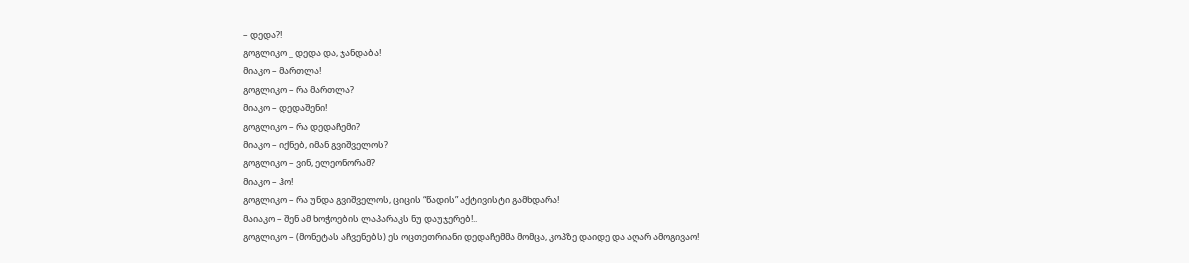– დედა?!
გოგლიკო _ დედა და, ჯანდაბა!
მიაკო – მართლა!
გოგლიკო – რა მართლა?
მიაკო – დედაშენი!
გოგლიკო – რა დედაჩემი?
მიაკო – იქნებ, იმან გვიშველოს?
გოგლიკო – ვინ, ელეონორამ?
მიაკო – ჰო!
გოგლიკო – რა უნდა გვიშველოს, ციცის “წადის” აქტივისტი გამხდარა!
მაიაკო – შენ ამ ხოჭოების ლაპარაკს ნუ დაუჯერებ!..
გოგლიკო – (მონეტას აჩვენებს) ეს ოცთეთრიანი დედაჩემმა მომცა, კოპზე დაიდე და აღარ ამოგივაო!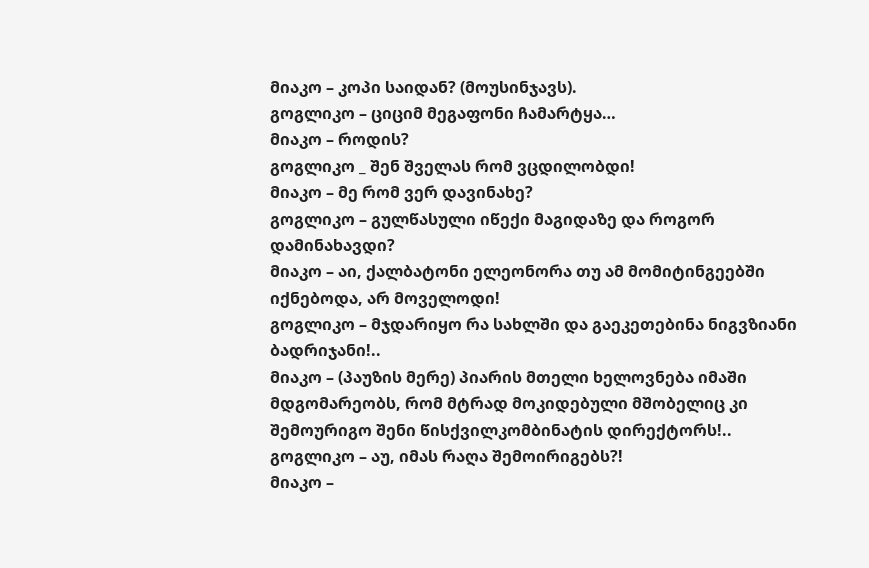მიაკო – კოპი საიდან? (მოუსინჯავს).
გოგლიკო – ციციმ მეგაფონი ჩამარტყა…
მიაკო – როდის?
გოგლიკო _ შენ შველას რომ ვცდილობდი!
მიაკო – მე რომ ვერ დავინახე?
გოგლიკო – გულწასული იწექი მაგიდაზე და როგორ დამინახავდი?
მიაკო – აი, ქალბატონი ელეონორა თუ ამ მომიტინგეებში იქნებოდა, არ მოველოდი!
გოგლიკო – მჯდარიყო რა სახლში და გაეკეთებინა ნიგვზიანი ბადრიჯანი!..
მიაკო – (პაუზის მერე) პიარის მთელი ხელოვნება იმაში მდგომარეობს, რომ მტრად მოკიდებული მშობელიც კი შემოურიგო შენი წისქვილკომბინატის დირექტორს!..
გოგლიკო – აუ, იმას რაღა შემოირიგებს?!
მიაკო –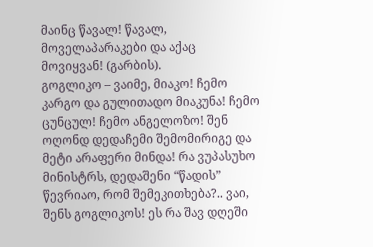მაინც წავალ! წავალ, მოველაპარაკები და აქაც მოვიყვან! (გარბის).
გოგლიკო – ვაიმე, მიაკო! ჩემო კარგო და გულითადო მიაკუნა! ჩემო ცუნცულ! ჩემო ანგელოზო! შენ ოღონდ დედაჩემი შემომირიგე და მეტი არაფერი მინდა! რა ვუპასუხო მინისტრს, დედაშენი “წადის” წევრიაო, რომ შემეკითხება?.. ვაი, შენს გოგლიკოს! ეს რა შავ დღეში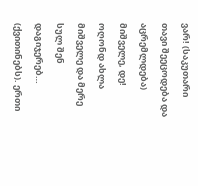ვარ! (საკუთარი თავი შეეცოდება და აცრემლდება) მიშველე, დე! ოღონდ ახლა მიშველე და მერე სულ შენ დაგიჯერებ… (ქვითინებს). ერთი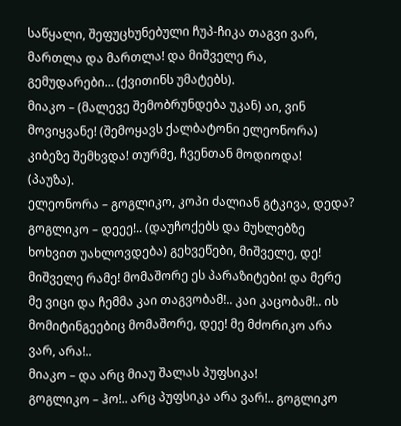საწყალი, შეფუცხუნებული ჩუპ-ჩიკა თაგვი ვარ, მართლა და მართლა! და მიშველე რა, გემუდარები… (ქვითინს უმატებს).
მიაკო – (მალევე შემობრუნდება უკან) აი, ვინ მოვიყვანე! (შემოყავს ქალბატონი ელეონორა) კიბეზე შემხვდა! თურმე, ჩვენთან მოდიოდა!
(პაუზა).
ელეონორა – გოგლიკო, კოპი ძალიან გტკივა, დედა?
გოგლიკო – დეეე!.. (დაუჩოქებს და მუხლებზე ხოხვით უახლოვდება) გეხვეწები, მიშველე, დე! მიშველე რამე! მომაშორე ეს პარაზიტები! და მერე მე ვიცი და ჩემმა კაი თაგვობამ!.. კაი კაცობამ!.. ის მომიტინგეებიც მომაშორე, დეე! მე მძორიკო არა ვარ, არა!..
მიაკო – და არც მიაუ შალას პუფსიკა!
გოგლიკო – ჰო!.. არც პუფსიკა არა ვარ!.. გოგლიკო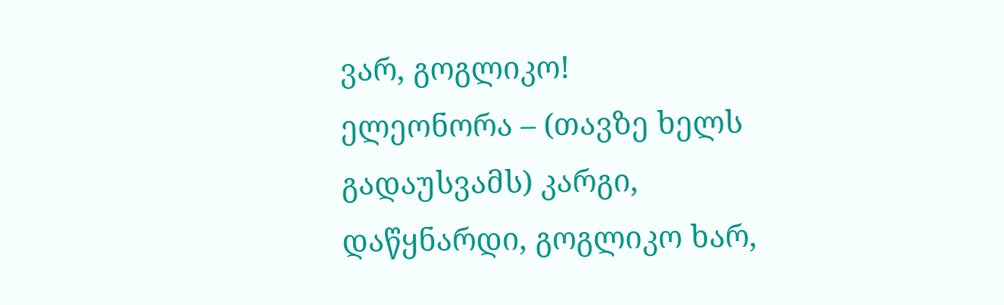ვარ, გოგლიკო!
ელეონორა – (თავზე ხელს გადაუსვამს) კარგი, დაწყნარდი, გოგლიკო ხარ,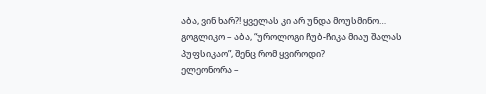აბა, ვინ ხარ?! ყველას კი არ უნდა მოუსმინო…
გოგლიკო – აბა, “უროლოგი ჩუბ-ჩიკა მიაუ შალას პუფსიკაო”, შენც რომ ყვიროდი?
ელეონორა –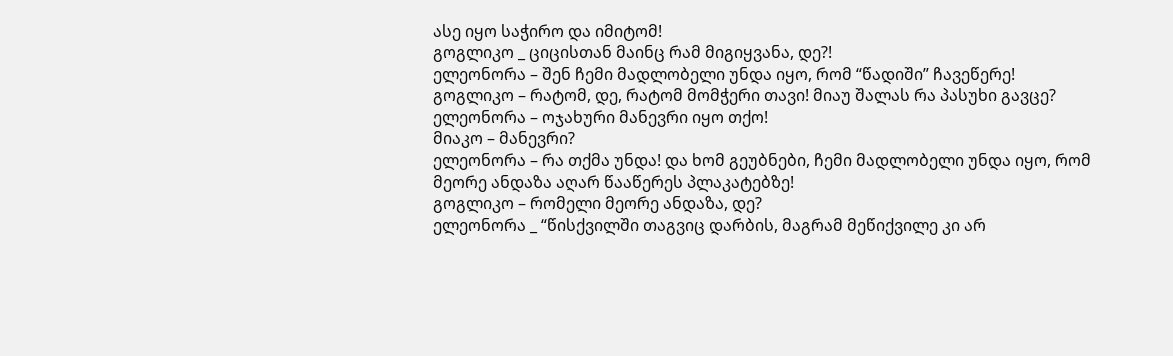ასე იყო საჭირო და იმიტომ!
გოგლიკო _ ციცისთან მაინც რამ მიგიყვანა, დე?!
ელეონორა – შენ ჩემი მადლობელი უნდა იყო, რომ “წადიში” ჩავეწერე!
გოგლიკო – რატომ, დე, რატომ მომჭერი თავი! მიაუ შალას რა პასუხი გავცე?
ელეონორა – ოჯახური მანევრი იყო თქო!
მიაკო – მანევრი?
ელეონორა – რა თქმა უნდა! და ხომ გეუბნები, ჩემი მადლობელი უნდა იყო, რომ მეორე ანდაზა აღარ წააწერეს პლაკატებზე!
გოგლიკო – რომელი მეორე ანდაზა, დე?
ელეონორა _ “წისქვილში თაგვიც დარბის, მაგრამ მეწიქვილე კი არ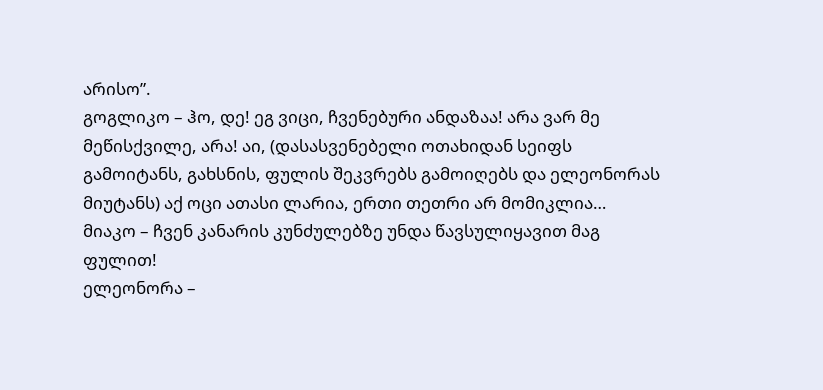არისო”.
გოგლიკო – ჰო, დე! ეგ ვიცი, ჩვენებური ანდაზაა! არა ვარ მე მეწისქვილე, არა! აი, (დასასვენებელი ოთახიდან სეიფს გამოიტანს, გახსნის, ფულის შეკვრებს გამოიღებს და ელეონორას მიუტანს) აქ ოცი ათასი ლარია, ერთი თეთრი არ მომიკლია…
მიაკო – ჩვენ კანარის კუნძულებზე უნდა წავსულიყავით მაგ ფულით!
ელეონორა –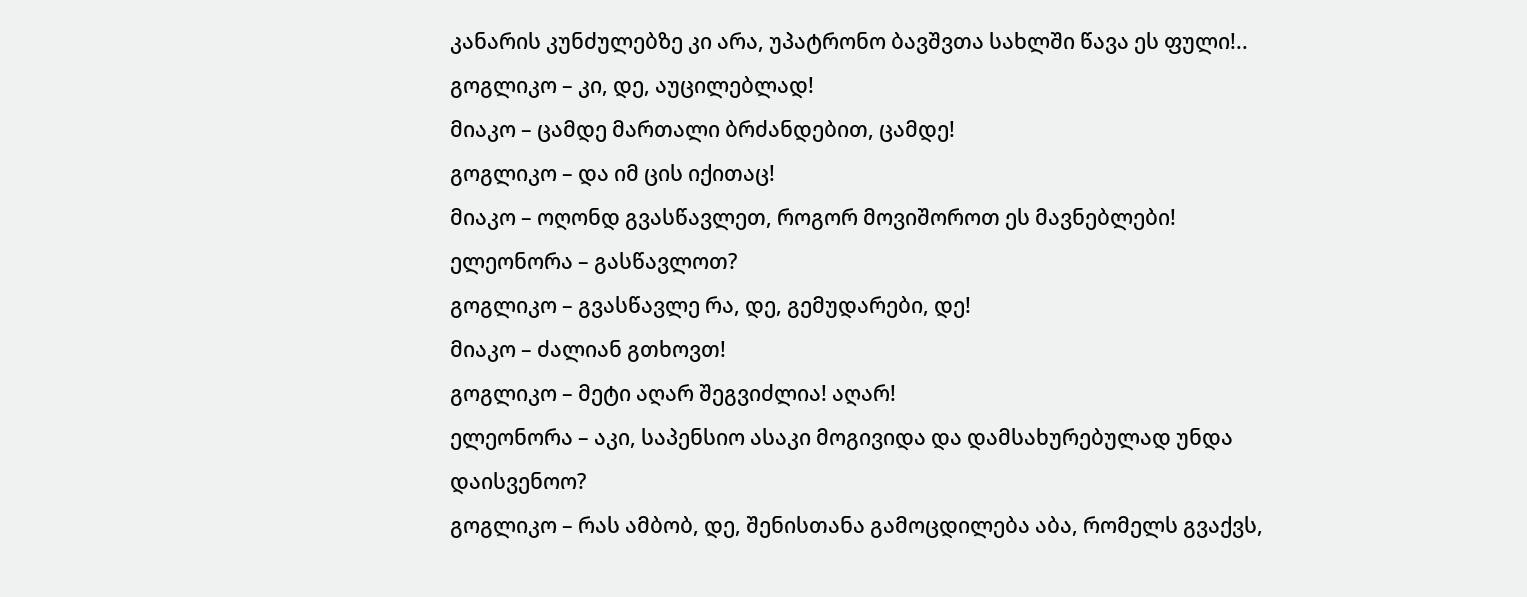კანარის კუნძულებზე კი არა, უპატრონო ბავშვთა სახლში წავა ეს ფული!..
გოგლიკო – კი, დე, აუცილებლად!
მიაკო – ცამდე მართალი ბრძანდებით, ცამდე!
გოგლიკო – და იმ ცის იქითაც!
მიაკო – ოღონდ გვასწავლეთ, როგორ მოვიშოროთ ეს მავნებლები!
ელეონორა – გასწავლოთ?
გოგლიკო – გვასწავლე რა, დე, გემუდარები, დე!
მიაკო – ძალიან გთხოვთ!
გოგლიკო – მეტი აღარ შეგვიძლია! აღარ!
ელეონორა – აკი, საპენსიო ასაკი მოგივიდა და დამსახურებულად უნდა დაისვენოო?
გოგლიკო – რას ამბობ, დე, შენისთანა გამოცდილება აბა, რომელს გვაქვს,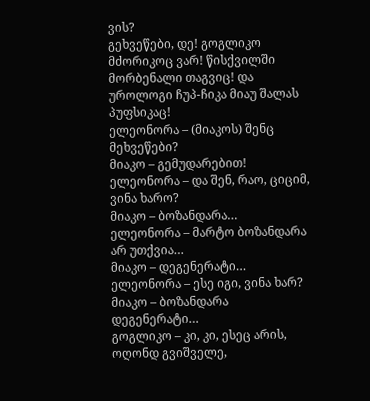ვის?
გეხვეწები, დე! გოგლიკო მძორიკოც ვარ! წისქვილში მორბენალი თაგვიც! და უროლოგი ჩუპ-ჩიკა მიაუ შალას პუფსიკაც!
ელეონორა – (მიაკოს) შენც მეხვეწები?
მიაკო – გემუდარებით!
ელეონორა – და შენ, რაო, ციციმ, ვინა ხარო?
მიაკო – ბოზანდარა…
ელეონორა – მარტო ბოზანდარა არ უთქვია…
მიაკო – დეგენერატი…
ელეონორა – ესე იგი, ვინა ხარ?
მიაკო – ბოზანდარა დეგენერატი…
გოგლიკო – კი, კი, ესეც არის, ოღონდ გვიშველე,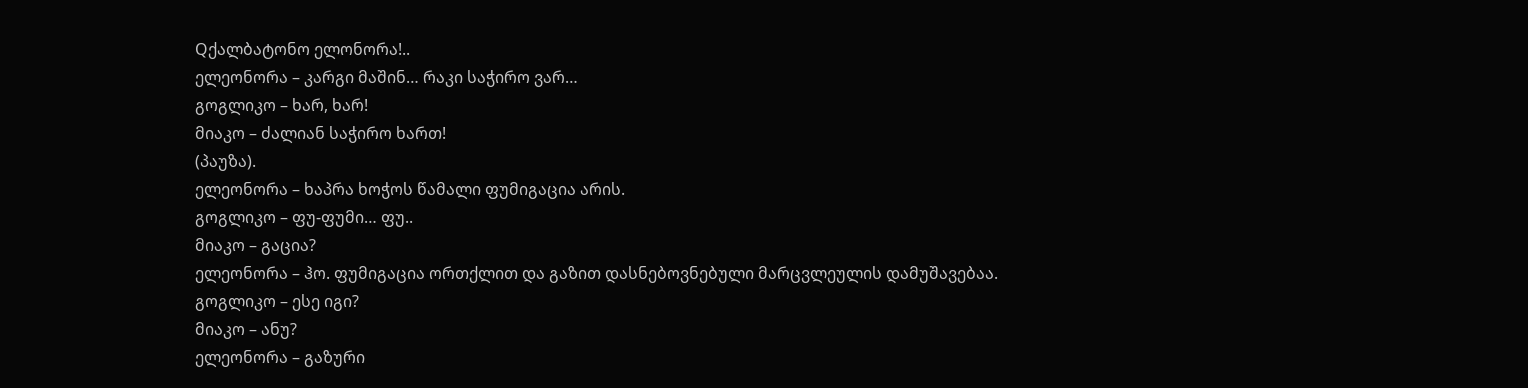Qქალბატონო ელონორა!..
ელეონორა – კარგი მაშინ… რაკი საჭირო ვარ…
გოგლიკო – ხარ, ხარ!
მიაკო – ძალიან საჭირო ხართ!
(პაუზა).
ელეონორა – ხაპრა ხოჭოს წამალი ფუმიგაცია არის.
გოგლიკო – ფუ-ფუმი… ფუ..
მიაკო – გაცია?
ელეონორა – ჰო. ფუმიგაცია ორთქლით და გაზით დასნებოვნებული მარცვლეულის დამუშავებაა.
გოგლიკო – ესე იგი?
მიაკო – ანუ?
ელეონორა – გაზური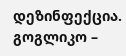დეზინფექცია.
გოგლიკო –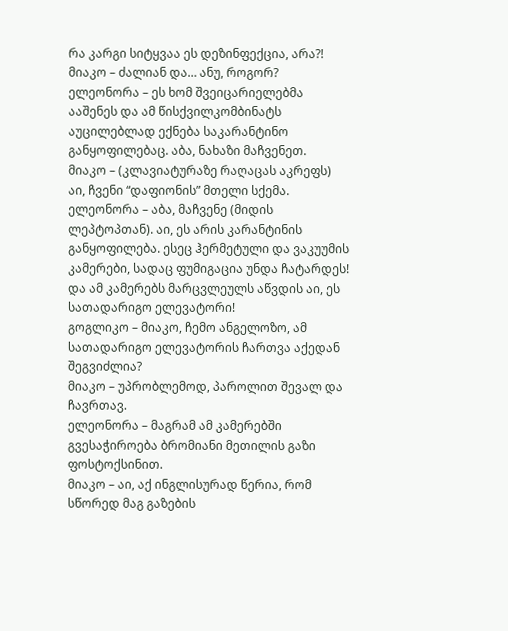რა კარგი სიტყვაა ეს დეზინფექცია, არა?!
მიაკო – ძალიან და… ანუ, როგორ?
ელეონორა – ეს ხომ შვეიცარიელებმა ააშენეს და ამ წისქვილკომბინატს აუცილებლად ექნება საკარანტინო განყოფილებაც. აბა, ნახაზი მაჩვენეთ.
მიაკო – (კლავიატურაზე რაღაცას აკრეფს) აი, ჩვენი “დაფიონის” მთელი სქემა.
ელეონორა – აბა, მაჩვენე (მიდის ლეპტოპთან). აი, ეს არის კარანტინის განყოფილება. ესეც ჰერმეტული და ვაკუუმის კამერები, სადაც ფუმიგაცია უნდა ჩატარდეს! და ამ კამერებს მარცვლეულს აწვდის აი, ეს სათადარიგო ელევატორი!
გოგლიკო – მიაკო, ჩემო ანგელოზო, ამ სათადარიგო ელევატორის ჩართვა აქედან შეგვიძლია?
მიაკო – უპრობლემოდ, პაროლით შევალ და ჩავრთავ.
ელეონორა – მაგრამ ამ კამერებში გვესაჭიროება ბრომიანი მეთილის გაზი ფოსტოქსინით.
მიაკო – აი, აქ ინგლისურად წერია, რომ სწორედ მაგ გაზების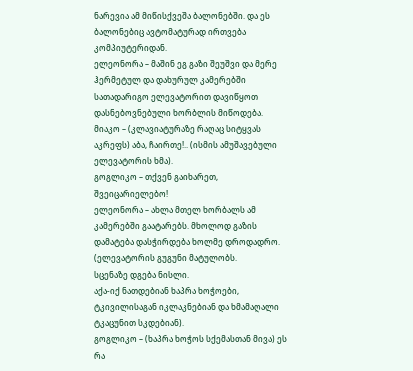ნარევია ამ მიწისქვეშა ბალონებში. და ეს ბალონებიც ავტომატურად ირთვება კომპიუტერიდან.
ელეონორა – მაშინ ეგ გაზი შეუშვი და მერე ჰერმეტულ და დახურულ კამერებში სათადარიგო ელევატორით დავიწყოთ დასნებოვნებული ხორბლის მიწოდება.
მიაკო – (კლავიატურაზე რაღაც სიტყვას აკრეფს) აბა, ჩაირთე!.. (ისმის ამუშავებული ელევატორის ხმა).
გოგლიკო – თქვენ გაიხარეთ, შვეიცარიელებო!
ელეონორა – ახლა მთელ ხორბალს ამ კამერებში გაატარებს. მხოლოდ გაზის დამატება დასჭირდება ხოლმე დროდადრო.
(ელევატორის გუგუნი მატულობს.
სცენაზე დგება ნისლი.
აქა-იქ ნათდებიან ხაპრა ხოჭოები, ტკივილისაგან იკლაკნებიან და ხმამაღალი ტკაცუნით სკდებიან).
გოგლიკო – (ხაპრა ხოჭოს სქემასთან მივა) ეს რა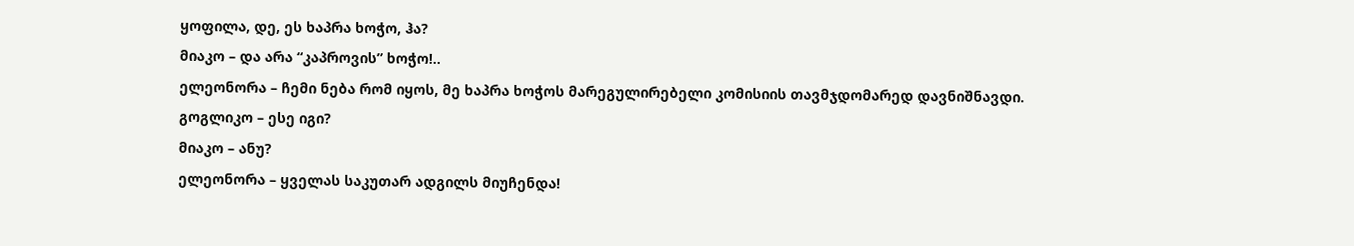ყოფილა, დე, ეს ხაპრა ხოჭო, ჰა?
მიაკო – და არა “კაპროვის” ხოჭო!..
ელეონორა – ჩემი ნება რომ იყოს, მე ხაპრა ხოჭოს მარეგულირებელი კომისიის თავმჯდომარედ დავნიშნავდი.
გოგლიკო – ესე იგი?
მიაკო – ანუ?
ელეონორა – ყველას საკუთარ ადგილს მიუჩენდა!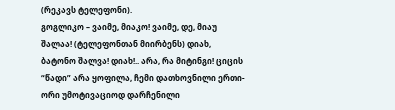(რეკავს ტელეფონი).
გოგლიკო – ვაიმე, მიაკო! ვაიმე, დე, მიაუ შალაა! (ტელეფონთან მიირბენს) დიახ, ბატონო შალვა! დიახ!.. არა, რა მიტინგი! ციცის “წადი” არა ყოფილა, ჩემი დათხოვნილი ერთი-ორი უმოტივაციოდ დარჩენილი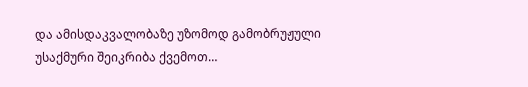და ამისდაკვალობაზე უზომოდ გამობრუჟული უსაქმური შეიკრიბა ქვემოთ…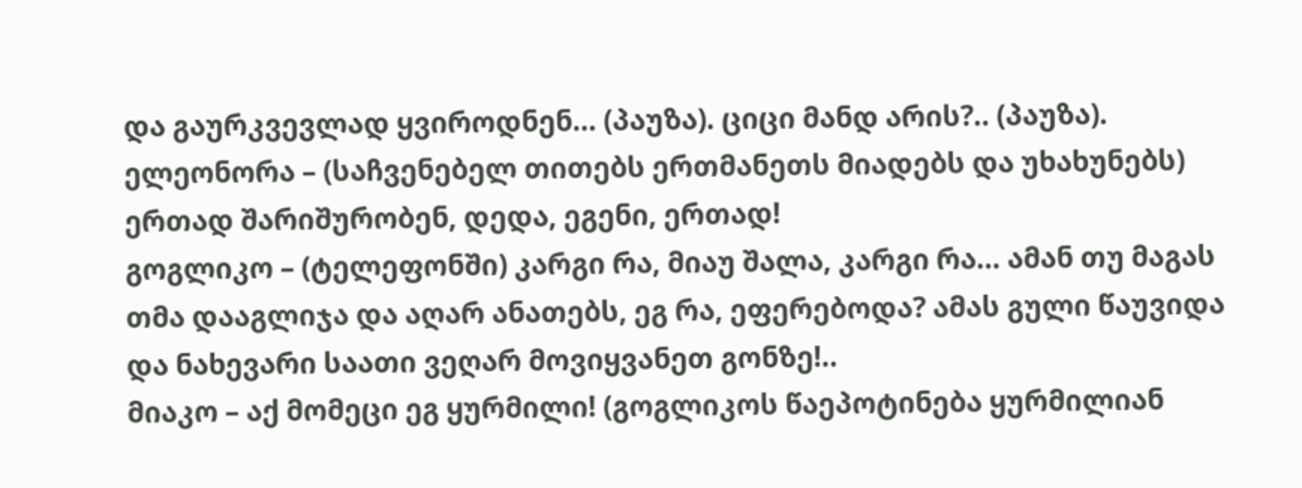და გაურკვევლად ყვიროდნენ… (პაუზა). ციცი მანდ არის?.. (პაუზა).
ელეონორა – (საჩვენებელ თითებს ერთმანეთს მიადებს და უხახუნებს) ერთად შარიშურობენ, დედა, ეგენი, ერთად!
გოგლიკო – (ტელეფონში) კარგი რა, მიაუ შალა, კარგი რა… ამან თუ მაგას თმა დააგლიჯა და აღარ ანათებს, ეგ რა, ეფერებოდა? ამას გული წაუვიდა და ნახევარი საათი ვეღარ მოვიყვანეთ გონზე!..
მიაკო – აქ მომეცი ეგ ყურმილი! (გოგლიკოს წაეპოტინება ყურმილიან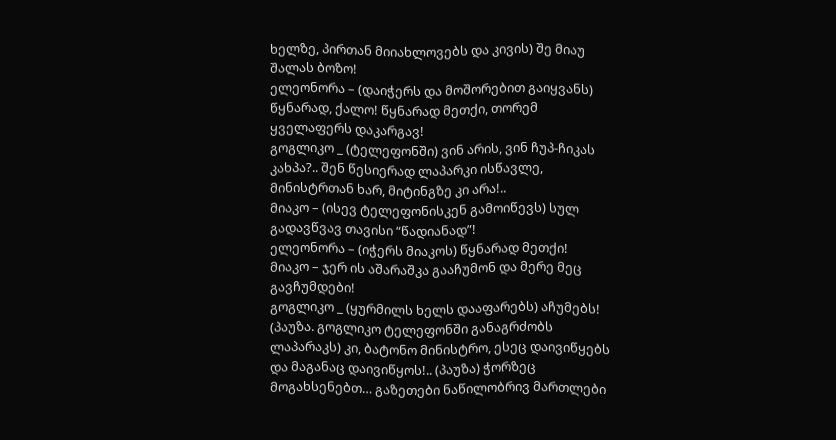ხელზე, პირთან მიიახლოვებს და კივის) შე მიაუ შალას ბოზო!
ელეონორა – (დაიჭერს და მოშორებით გაიყვანს) წყნარად, ქალო! წყნარად მეთქი, თორემ ყველაფერს დაკარგავ!
გოგლიკო _ (ტელეფონში) ვინ არის, ვინ ჩუპ-ჩიკას კახპა?.. შენ წესიერად ლაპარკი ისწავლე, მინისტრთან ხარ, მიტინგზე კი არა!..
მიაკო – (ისევ ტელეფონისკენ გამოიწევს) სულ გადავწვავ თავისი “წადიანად”!
ელეონორა – (იჭერს მიაკოს) წყნარად მეთქი!
მიაკო – ჯერ ის აშარაშკა გააჩუმონ და მერე მეც გავჩუმდები!
გოგლიკო _ (ყურმილს ხელს დააფარებს) აჩუმებს! (პაუზა. გოგლიკო ტელეფონში განაგრძობს ლაპარაკს) კი, ბატონო მინისტრო, ესეც დაივიწყებს და მაგანაც დაივიწყოს!.. (პაუზა) ჭორზეც მოგახსენებთ… გაზეთები ნაწილობრივ მართლები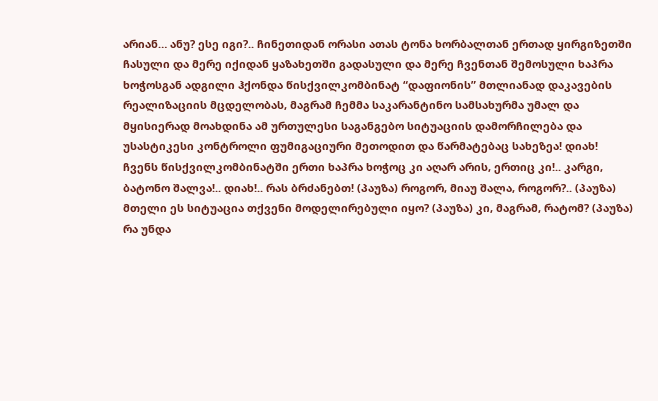არიან… ანუ? ესე იგი?.. ჩინეთიდან ორასი ათას ტონა ხორბალთან ერთად ყირგიზეთში ჩასული და მერე იქიდან ყაზახეთში გადასული და მერე ჩვენთან შემოსული ხაპრა ხოჭოსგან ადგილი ჰქონდა წისქვილკომბინატ “დაფიონის” მთლიანად დაკავების რეალიზაციის მცდელობას, მაგრამ ჩემმა საკარანტინო სამსახურმა უმალ და მყისიერად მოახდინა ამ ურთულესი საგანგებო სიტუაციის დამორჩილება და უსასტიკესი კონტროლი ფუმიგაციური მეთოდით და წარმატებაც სახეზეა! დიახ! ჩვენს წისქვილკომბინატში ერთი ხაპრა ხოჭოც კი აღარ არის, ერთიც კი!.. კარგი, ბატონო შალვა!.. დიახ!.. რას ბრძანებთ! (პაუზა) როგორ, მიაუ შალა, როგორ?.. (პაუზა) მთელი ეს სიტუაცია თქვენი მოდელირებული იყო? (პაუზა) კი, მაგრამ, რატომ? (პაუზა) რა უნდა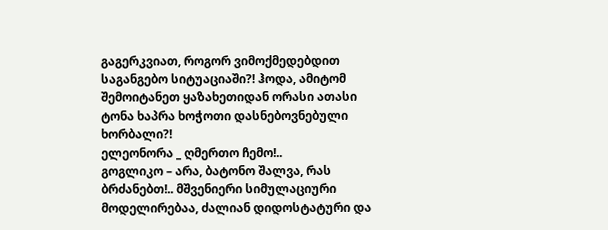გაგერკვიათ, როგორ ვიმოქმედებდით საგანგებო სიტუაციაში?! ჰოდა, ამიტომ შემოიტანეთ ყაზახეთიდან ორასი ათასი ტონა ხაპრა ხოჭოთი დასნებოვნებული ხორბალი?!
ელეონორა _ ღმერთო ჩემო!..
გოგლიკო – არა, ბატონო შალვა, რას ბრძანებთ!.. მშვენიერი სიმულაციური მოდელირებაა, ძალიან დიდოსტატური და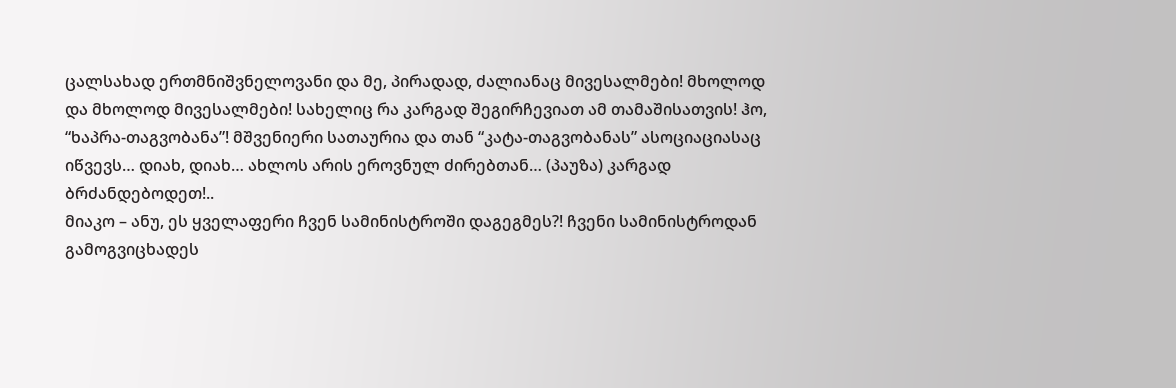ცალსახად ერთმნიშვნელოვანი და მე, პირადად, ძალიანაც მივესალმები! მხოლოდ და მხოლოდ მივესალმები! სახელიც რა კარგად შეგირჩევიათ ამ თამაშისათვის! ჰო, “ხაპრა-თაგვობანა”! მშვენიერი სათაურია და თან “კატა-თაგვობანას” ასოციაციასაც იწვევს… დიახ, დიახ… ახლოს არის ეროვნულ ძირებთან… (პაუზა) კარგად ბრძანდებოდეთ!..
მიაკო – ანუ, ეს ყველაფერი ჩვენ სამინისტროში დაგეგმეს?! ჩვენი სამინისტროდან გამოგვიცხადეს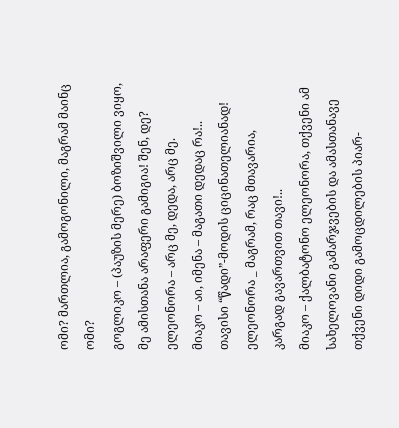ომი? მართლია, გამოგონილი, მაგრამ მაინც ომი?
გოგლიკო – (პაუზის მერე) ბოზიშვილი ვიყო, მე ამისთანა არაფერი გამიგია! შენ, დე?
ელეონორა – არც მე, დედა, არც მე.
მიაკო – აი, იმენა – მაგათი დედაც რა!.. თავისი “წადი”-მოდის ციცინათელიანად!
ელეონორა _ მაგრამ, რაც მთავარია, კარგად გავართვით თავი!..
მიაკო – ქალბატონო ელეონორა, თქვენი ამ სახელოვანი გამარჯვების და ამასთანავე თქვენი დიდი გამოცდილების პიარ-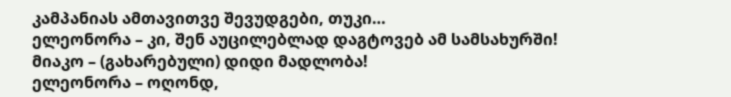კამპანიას ამთავითვე შევუდგები, თუკი…
ელეონორა – კი, შენ აუცილებლად დაგტოვებ ამ სამსახურში!
მიაკო – (გახარებული) დიდი მადლობა!
ელეონორა – ოღონდ,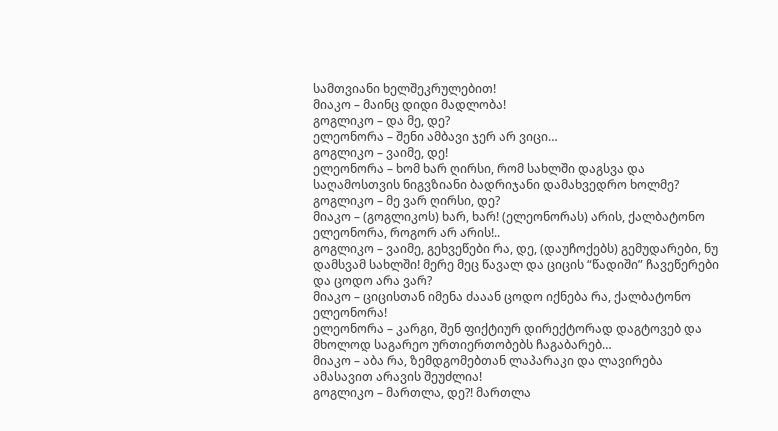სამთვიანი ხელშეკრულებით!
მიაკო – მაინც დიდი მადლობა!
გოგლიკო – და მე, დე?
ელეონორა – შენი ამბავი ჯერ არ ვიცი…
გოგლიკო – ვაიმე, დე!
ელეონორა – ხომ ხარ ღირსი, რომ სახლში დაგსვა და საღამოსთვის ნიგვზიანი ბადრიჯანი დამახვედრო ხოლმე?
გოგლიკო – მე ვარ ღირსი, დე?
მიაკო – (გოგლიკოს) ხარ, ხარ! (ელეონორას) არის, ქალბატონო ელეონორა, როგორ არ არის!..
გოგლიკო – ვაიმე, გეხვეწები რა, დე, (დაუჩოქებს) გემუდარები, ნუ დამსვამ სახლში! მერე მეც წავალ და ციცის “წადიში” ჩავეწერები და ცოდო არა ვარ?
მიაკო – ციცისთან იმენა ძააან ცოდო იქნება რა, ქალბატონო ელეონორა!
ელეონორა – კარგი, შენ ფიქტიურ დირექტორად დაგტოვებ და მხოლოდ საგარეო ურთიერთობებს ჩაგაბარებ…
მიაკო – აბა რა, ზემდგომებთან ლაპარაკი და ლავირება ამასავით არავის შეუძლია!
გოგლიკო – მართლა, დე?! მართლა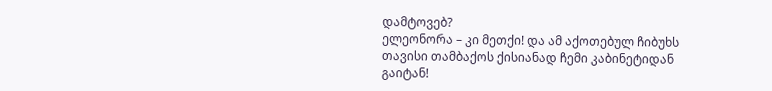დამტოვებ?
ელეონორა – კი მეთქი! და ამ აქოთებულ ჩიბუხს თავისი თამბაქოს ქისიანად ჩემი კაბინეტიდან გაიტან!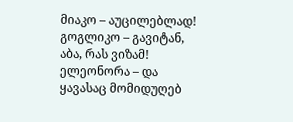მიაკო – აუცილებლად!
გოგლიკო – გავიტან, აბა, რას ვიზამ!
ელეონორა – და ყავასაც მომიდუღებ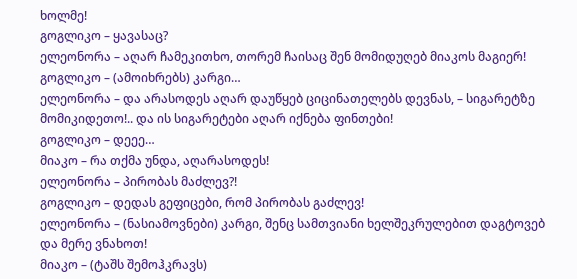ხოლმე!
გოგლიკო – ყავასაც?
ელეონორა – აღარ ჩამეკითხო, თორემ ჩაისაც შენ მომიდუღებ მიაკოს მაგიერ!
გოგლიკო – (ამოიხრებს) კარგი…
ელეონორა – და არასოდეს აღარ დაუწყებ ციცინათელებს დევნას, – სიგარეტზე მომიკიდეთო!.. და ის სიგარეტები აღარ იქნება ფინთები!
გოგლიკო – დეეე…
მიაკო – რა თქმა უნდა, აღარასოდეს!
ელეონორა – პირობას მაძლევ?!
გოგლიკო – დედას გეფიცები, რომ პირობას გაძლევ!
ელეონორა – (ნასიამოვნები) კარგი, შენც სამთვიანი ხელშეკრულებით დაგტოვებ და მერე ვნახოთ!
მიაკო – (ტაშს შემოჰკრავს)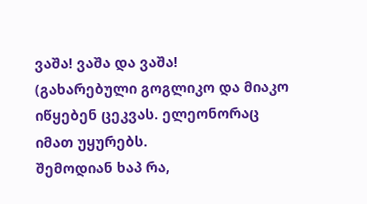ვაშა! ვაშა და ვაშა!
(გახარებული გოგლიკო და მიაკო იწყებენ ცეკვას. ელეონორაც იმათ უყურებს.
შემოდიან ხაპ რა,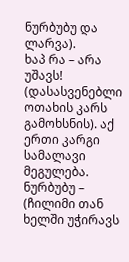ნურბუბუ და ლარვა).
ხაპ რა – არა უშავს! (დასასვენებლი ოთახის კარს გამოხსნის). აქ ერთი კარგი სამალავი მეგულება.
ნურბუბუ – (ჩილიმი თან ხელში უჭირავს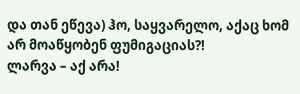და თან ეწევა) ჰო, საყვარელო, აქაც ხომ არ მოაწყობენ ფუმიგაციას?!
ლარვა – აქ არა!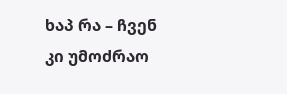ხაპ რა – ჩვენ კი უმოძრაო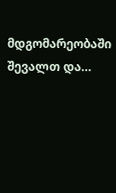მდგომარეობაში შევალთ და…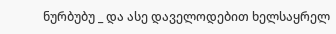ნურბუბუ _ და ასე დაველოდებით ხელსაყრელ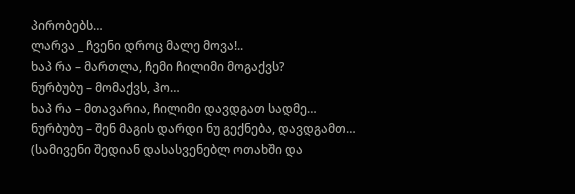პირობებს…
ლარვა _ ჩვენი დროც მალე მოვა!..
ხაპ რა – მართლა, ჩემი ჩილიმი მოგაქვს?
ნურბუბუ – მომაქვს, ჰო…
ხაპ რა – მთავარია, ჩილიმი დავდგათ სადმე…
ნურბუბუ – შენ მაგის დარდი ნუ გექნება, დავდგამთ…
(სამივენი შედიან დასასვენებლ ოთახში და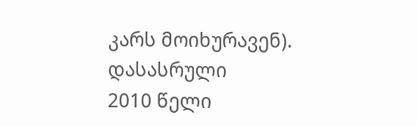კარს მოიხურავენ).
დასასრული
2010 წელი